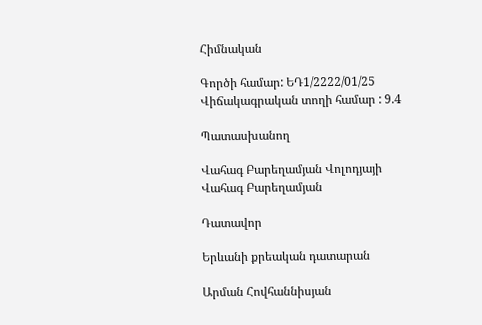Հիմնական

Գործի համար: ԵԴ1/2222/01/25
Վիճակագրական տողի համար : 9.4

Պատասխանող

Վահագ Բարեղամյան Վոլոդյայի
Վահագ Բարեղամյան

Դատավոր

Երևանի քրեական դատարան

Արման Հովհաննիսյան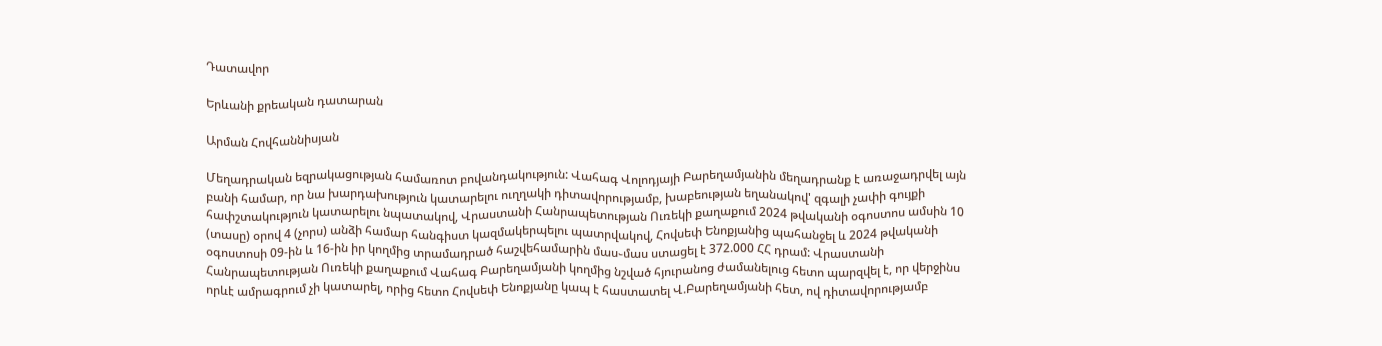Դատավոր

Երևանի քրեական դատարան

Արման Հովհաննիսյան

Մեղադրական եզրակացության համառոտ բովանդակություն: Վահագ Վոլոդյայի Բարեղամյանին մեղադրանք է առաջադրվել այն բանի համար, որ նա խարդախություն կատարելու ուղղակի դիտավորությամբ, խաբեության եղանակով' զգալի չափի գույքի հափշտակություն կատարելու նպատակով, Վրաստանի Հանրապետության Ուռեկի քաղաքում 2024 թվականի օգոստոս ամսին 10 (տասը) օրով 4 (չորս) անձի համար հանգիստ կազմակերպելու պատրվակով, Հովսեփ Ենոքյանից պահանջել և 2024 թվականի օգոստոսի 09-ին և 16-ին իր կողմից տրամադրած հաշվեհամարին մաս֊մաս ստացել է 372.000 ՀՀ դրամ: Վրաստանի Հանրապետության Ուռեկի քաղաքում Վահագ Բարեղամյանի կողմից նշված հյուրանոց ժամանելուց հետո պարզվել է, որ վերջինս որևէ ամրագրում չի կատարել, որից հետո Հովսեփ Ենոքյանը կապ է հաստատել Վ.Բարեղամյանի հետ, ով դիտավորությամբ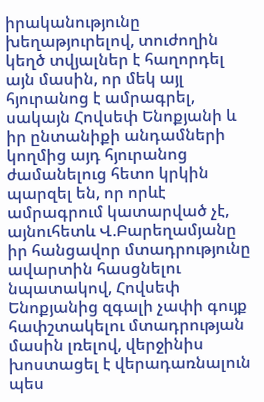իրականությունը խեղաթյուրելով, տուժողին կեղծ տվյալներ է հաղորդել այն մասին, որ մեկ այլ հյուրանոց է ամրագրել, սակայն Հովսեփ Ենոքյանի և իր ընտանիքի անդամների կողմից այդ հյուրանոց ժամանելուց հետո կրկին պարզել են, որ որևէ ամրագրում կատարված չէ, այնուհետև Վ.Բարեղամյանը իր հանցավոր մտադրությունը ավարտին հասցնելու նպատակով, Հովսեփ Ենոքյանից զգալի չափի գույք հափշտակելու մտադրության մասին լռելով, վերջինիս խոստացել է վերադառնալուն պես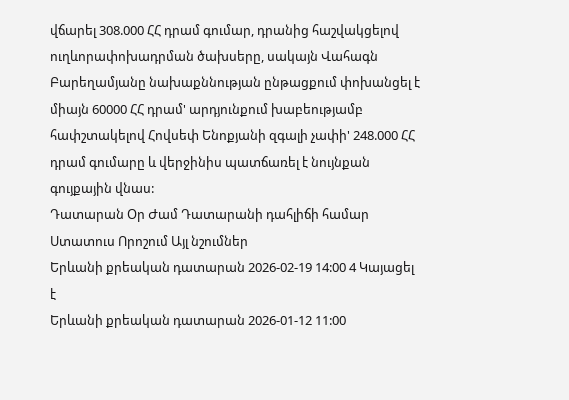վճարել 308.000 ՀՀ դրամ գումար, դրանից հաշվակցելով ուղևորափոխադրման ծախսերը, սակայն Վահագն Բարեղամյանը նախաքննության ընթացքում փոխանցել է միայն 60000 ՀՀ դրամ' արդյունքում խաբեությամբ հափշտակելով Հովսեփ Ենոքյանի զգալի չափի' 248.000 ՀՀ դրամ գումարը և վերջինիս պատճառել է նույնքան գույքային վնաս:
Դատարան Օր Ժամ Դատարանի դահլիճի համար Ստատուս Որոշում Այլ նշումներ
Երևանի քրեական դատարան 2026-02-19 14:00 4 Կայացել է
Երևանի քրեական դատարան 2026-01-12 11:00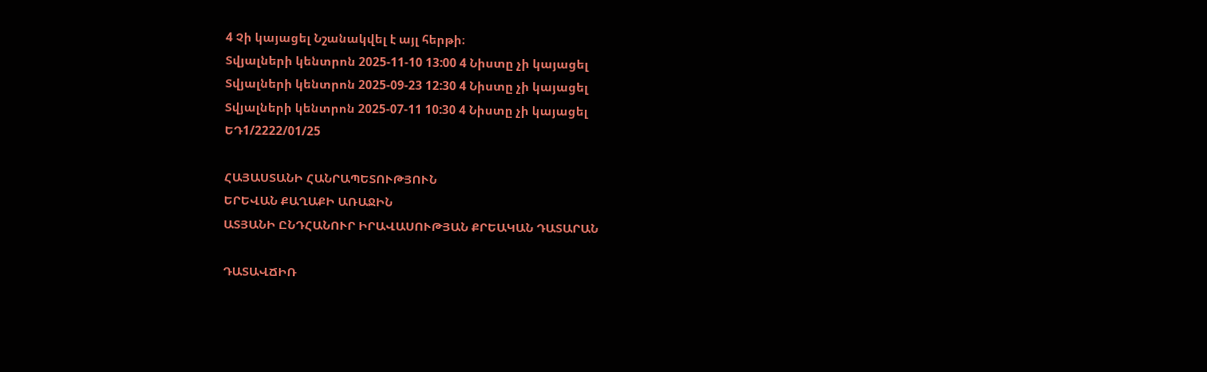4 Չի կայացել Նշանակվել է այլ հերթի։
Տվյալների կենտրոն 2025-11-10 13:00 4 Նիստը չի կայացել
Տվյալների կենտրոն 2025-09-23 12:30 4 Նիստը չի կայացել
Տվյալների կենտրոն 2025-07-11 10:30 4 Նիստը չի կայացել
ԵԴ1/2222/01/25

ՀԱՅԱՍՏԱՆԻ ՀԱՆՐԱՊԵՏՈՒԹՅՈՒՆ
ԵՐԵՎԱՆ ՔԱՂԱՔԻ ԱՌԱՋԻՆ
ԱՏՅԱՆԻ ԸՆԴՀԱՆՈՒՐ ԻՐԱՎԱՍՈՒԹՅԱՆ ՔՐԵԱԿԱՆ ԴԱՏԱՐԱՆ

ԴԱՏԱՎՃԻՌ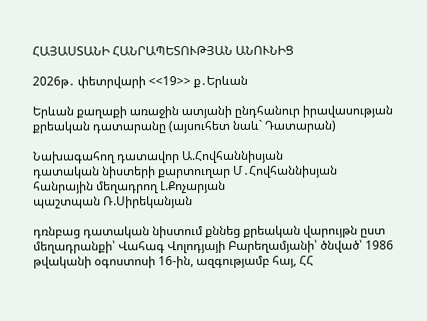ՀԱՅԱՍՏԱՆԻ ՀԱՆՐԱՊԵՏՈՒԹՅԱՆ ԱՆՈՒՆԻՑ

2026թ․ փետրվարի <<19>> ք․Երևան

Երևան քաղաքի առաջին ատյանի ընդհանուր իրավասության քրեական դատարանը (այսուհետ նաև` Դատարան)

Նախագահող դատավոր Ա.Հովհաննիսյան
դատական նիստերի քարտուղար Մ․Հովհաննիսյան
հանրային մեղադրող Լ.Քոչարյան
պաշտպան Ռ.Սիրեկանյան

դռնբաց դատական նիստում քննեց քրեական վարույթն ըստ մեղադրանքի՝ Վահագ Վոլոդյայի Բարեղամյանի՝ ծնված՝ 1986 թվականի օգոստոսի 16-ին, ազգությամբ հայ, ՀՀ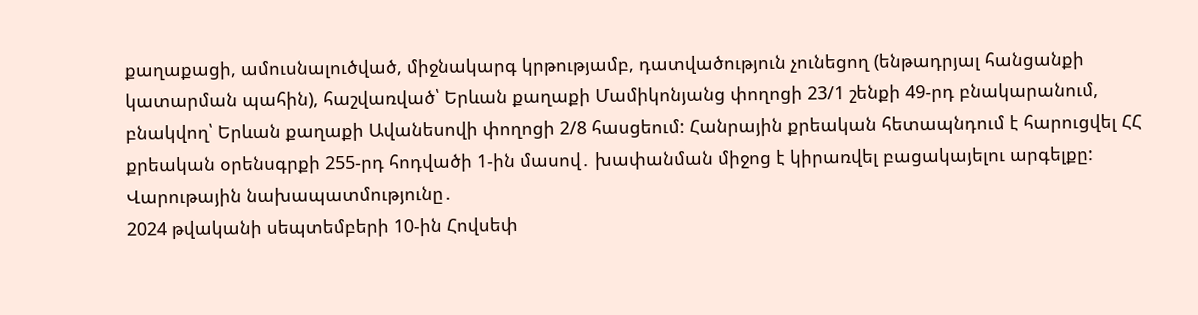քաղաքացի, ամուսնալուծված, միջնակարգ կրթությամբ, դատվածություն չունեցող (ենթադրյալ հանցանքի կատարման պահին), հաշվառված՝ Երևան քաղաքի Մամիկոնյանց փողոցի 23/1 շենքի 49-րդ բնակարանում, բնակվող՝ Երևան քաղաքի Ավանեսովի փողոցի 2/8 հասցեում: Հանրային քրեական հետապնդում է հարուցվել ՀՀ քրեական օրենսգրքի 255-րդ հոդվածի 1-ին մասով․ խափանման միջոց է կիրառվել բացակայելու արգելքը:
Վարութային նախապատմությունը․
2024 թվականի սեպտեմբերի 10-ին Հովսեփ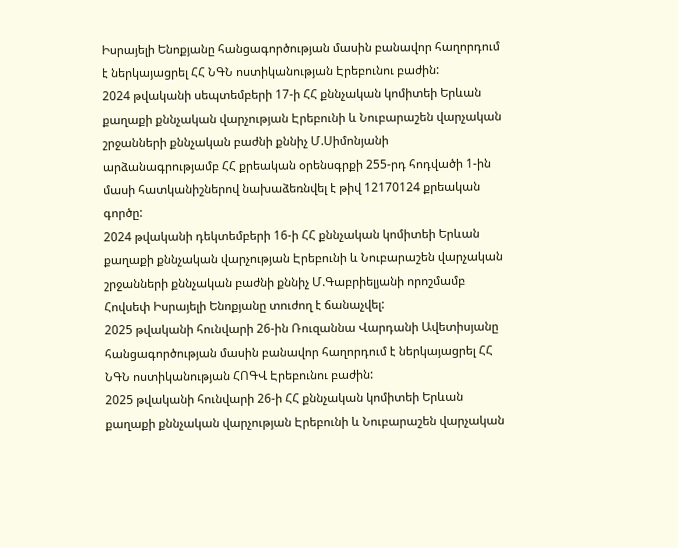Իսրայելի Ենոքյանը հանցագործության մասին բանավոր հաղորդում է ներկայացրել ՀՀ ՆԳՆ ոստիկանության Էրեբունու բաժին:
2024 թվականի սեպտեմբերի 17-ի ՀՀ քննչական կոմիտեի Երևան քաղաքի քննչական վարչության Էրեբունի և Նուբարաշեն վարչական շրջանների քննչական բաժնի քննիչ Մ.Սիմոնյանի արձանագրությամբ ՀՀ քրեական օրենսգրքի 255-րդ հոդվածի 1-ին մասի հատկանիշներով նախաձեռնվել է թիվ 12170124 քրեական գործը:
2024 թվականի դեկտեմբերի 16-ի ՀՀ քննչական կոմիտեի Երևան քաղաքի քննչական վարչության Էրեբունի և Նուբարաշեն վարչական շրջանների քննչական բաժնի քննիչ Մ.Գաբրիելյանի որոշմամբ Հովսեփ Իսրայելի Ենոքյանը տուժող է ճանաչվել:
2025 թվականի հունվարի 26-ին Ռուզաննա Վարդանի Ավետիսյանը հանցագործության մասին բանավոր հաղորդում է ներկայացրել ՀՀ ՆԳՆ ոստիկանության ՀՈԳՎ Էրեբունու բաժին:
2025 թվականի հունվարի 26-ի ՀՀ քննչական կոմիտեի Երևան քաղաքի քննչական վարչության Էրեբունի և Նուբարաշեն վարչական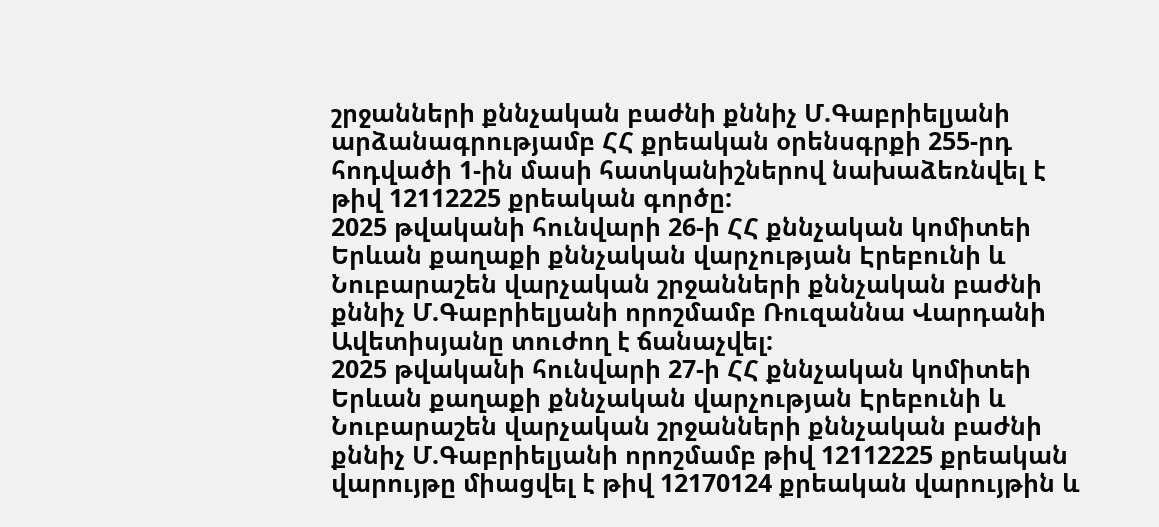շրջանների քննչական բաժնի քննիչ Մ.Գաբրիելյանի արձանագրությամբ ՀՀ քրեական օրենսգրքի 255-րդ հոդվածի 1-ին մասի հատկանիշներով նախաձեռնվել է թիվ 12112225 քրեական գործը:
2025 թվականի հունվարի 26-ի ՀՀ քննչական կոմիտեի Երևան քաղաքի քննչական վարչության Էրեբունի և Նուբարաշեն վարչական շրջանների քննչական բաժնի քննիչ Մ.Գաբրիելյանի որոշմամբ Ռուզաննա Վարդանի Ավետիսյանը տուժող է ճանաչվել:
2025 թվականի հունվարի 27-ի ՀՀ քննչական կոմիտեի Երևան քաղաքի քննչական վարչության Էրեբունի և Նուբարաշեն վարչական շրջանների քննչական բաժնի քննիչ Մ.Գաբրիելյանի որոշմամբ թիվ 12112225 քրեական վարույթը միացվել է թիվ 12170124 քրեական վարույթին և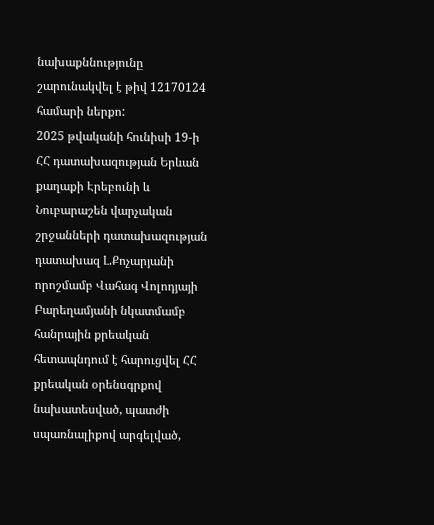նախաքննությունը շարունակվել է թիվ 12170124 համարի ներքո:
2025 թվականի հունիսի 19-ի ՀՀ դատախազության Երևան քաղաքի Էրեբունի և Նուբարաշեն վարչական շրջանների դատախազության դատախազ Լ.Քոչարյանի որոշմամբ Վահագ Վոլոդյայի Բարեղամյանի նկատմամբ հանրային քրեական հետապնդում է հարուցվել ՀՀ քրեական օրենսգրքով նախատեսված, պատժի սպառնալիքով արգելված,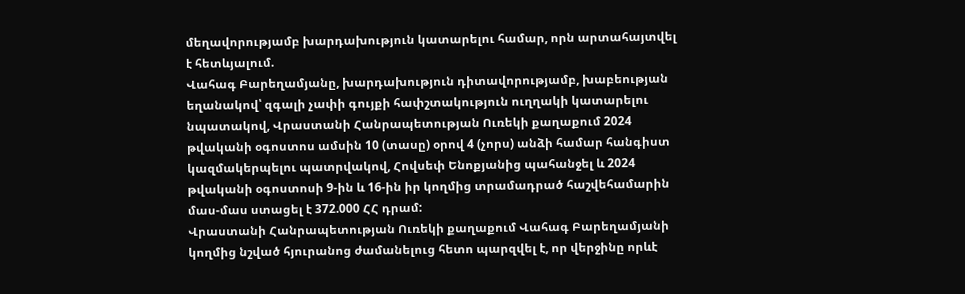մեղավորությամբ խարդախություն կատարելու համար, որն արտահայտվել է հետևյալում.
Վահագ Բարեղամյանը, խարդախություն դիտավորությամբ, խաբեության եղանակով՝ զգալի չափի գույքի հափշտակություն ուղղակի կատարելու նպատակով, Վրաստանի Հանրապետության Ուռեկի քաղաքում 2024 թվականի օգոստոս ամսին 10 (տասը) օրով 4 (չորս) անձի համար հանգիստ կազմակերպելու պատրվակով, Հովսեփ Ենոքյանից պահանջել և 2024 թվականի օգոստոսի 9-ին և 16-ին իր կողմից տրամադրած հաշվեհամարին մաս-մաս ստացել է 372.000 ՀՀ դրամ:
Վրաստանի Հանրապետության Ուռեկի քաղաքում Վահագ Բարեղամյանի կողմից նշված հյուրանոց ժամանելուց հետո պարզվել է, որ վերջինը որևէ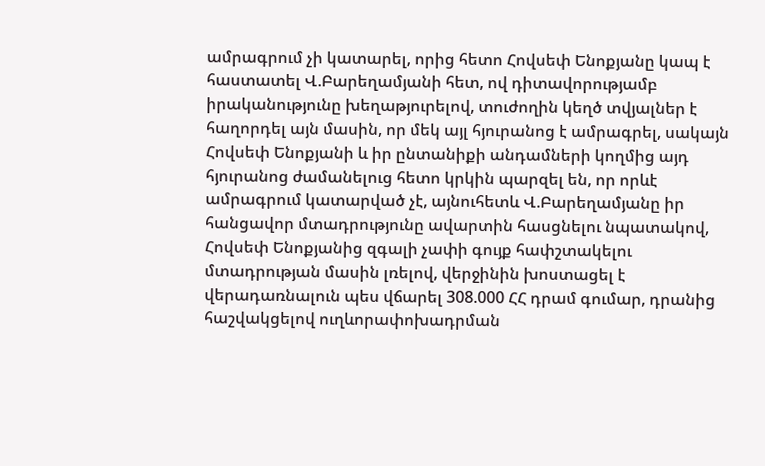ամրագրում չի կատարել, որից հետո Հովսեփ Ենոքյանը կապ է հաստատել Վ.Բարեղամյանի հետ, ով դիտավորությամբ իրականությունը խեղաթյուրելով, տուժողին կեղծ տվյալներ է հաղորդել այն մասին, որ մեկ այլ հյուրանոց է ամրագրել, սակայն Հովսեփ Ենոքյանի և իր ընտանիքի անդամների կողմից այդ հյուրանոց ժամանելուց հետո կրկին պարզել են, որ որևէ ամրագրում կատարված չէ, այնուհետև Վ.Բարեղամյանը իր հանցավոր մտադրությունը ավարտին հասցնելու նպատակով, Հովսեփ Ենոքյանից զգալի չափի գույք հափշտակելու մտադրության մասին լռելով, վերջինին խոստացել է վերադառնալուն պես վճարել 308.000 ՀՀ դրամ գումար, դրանից հաշվակցելով ուղևորափոխադրման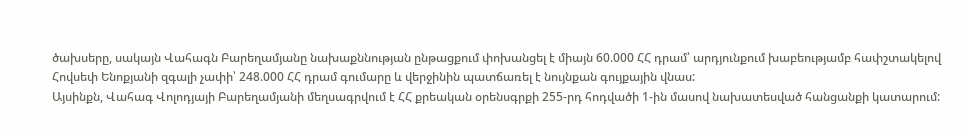ծախսերը, սակայն Վահագն Բարեղամյանը նախաքննության ընթացքում փոխանցել է միայն 60.000 ՀՀ դրամ՝ արդյունքում խաբեությամբ հափշտակելով Հովսեփ Ենոքյանի զգալի չափի՝ 248.000 ՀՀ դրամ գումարը և վերջինին պատճառել է նույնքան գույքային վնաս:
Այսինքն, Վահագ Վոլոդյայի Բարեղամյանի մեղսագրվում է ՀՀ քրեական օրենսգրքի 255-րդ հոդվածի 1-ին մասով նախատեսված հանցանքի կատարում: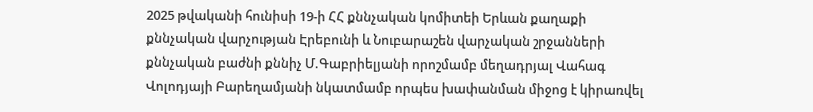2025 թվականի հունիսի 19-ի ՀՀ քննչական կոմիտեի Երևան քաղաքի քննչական վարչության Էրեբունի և Նուբարաշեն վարչական շրջանների քննչական բաժնի քննիչ Մ.Գաբրիելյանի որոշմամբ մեղադրյալ Վահագ Վոլոդյայի Բարեղամյանի նկատմամբ որպես խափանման միջոց է կիրառվել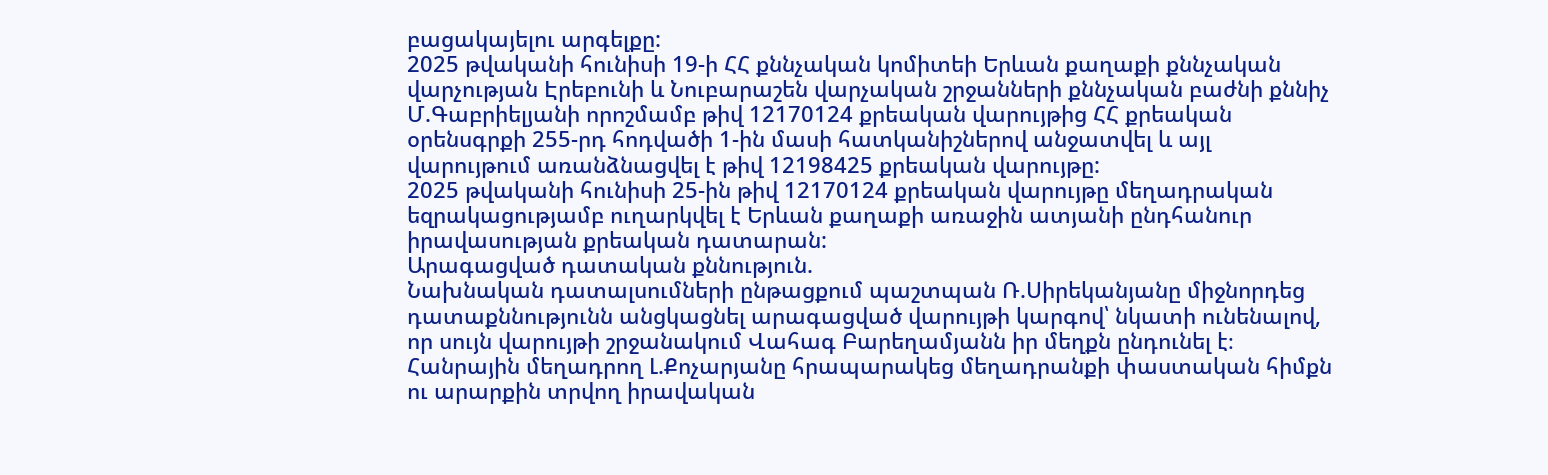բացակայելու արգելքը:
2025 թվականի հունիսի 19-ի ՀՀ քննչական կոմիտեի Երևան քաղաքի քննչական վարչության Էրեբունի և Նուբարաշեն վարչական շրջանների քննչական բաժնի քննիչ Մ.Գաբրիելյանի որոշմամբ թիվ 12170124 քրեական վարույթից ՀՀ քրեական օրենսգրքի 255-րդ հոդվածի 1-ին մասի հատկանիշներով անջատվել և այլ վարույթում առանձնացվել է թիվ 12198425 քրեական վարույթը:
2025 թվականի հունիսի 25-ին թիվ 12170124 քրեական վարույթը մեղադրական եզրակացությամբ ուղարկվել է Երևան քաղաքի առաջին ատյանի ընդհանուր իրավասության քրեական դատարան:
Արագացված դատական քննություն.
Նախնական դատալսումների ընթացքում պաշտպան Ռ.Սիրեկանյանը միջնորդեց դատաքննությունն անցկացնել արագացված վարույթի կարգով՝ նկատի ունենալով, որ սույն վարույթի շրջանակում Վահագ Բարեղամյանն իր մեղքն ընդունել է։
Հանրային մեղադրող Լ.Քոչարյանը հրապարակեց մեղադրանքի փաստական հիմքն ու արարքին տրվող իրավական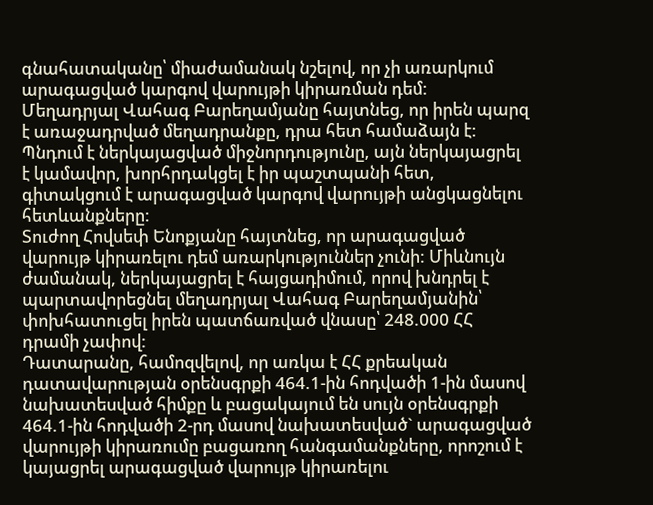գնահատականը՝ միաժամանակ նշելով, որ չի առարկում արագացված կարգով վարույթի կիրառման դեմ:
Մեղադրյալ Վահագ Բարեղամյանը հայտնեց, որ իրեն պարզ է առաջադրված մեղադրանքը, դրա հետ համաձայն է: Պնդում է ներկայացված միջնորդությունը, այն ներկայացրել է կամավոր, խորհրդակցել է իր պաշտպանի հետ, գիտակցում է արագացված կարգով վարույթի անցկացնելու հետևանքները:
Տուժող Հովսեփ Ենոքյանը հայտնեց, որ արագացված վարույթ կիրառելու դեմ առարկություններ չունի: Միևնույն ժամանակ, ներկայացրել է հայցադիմում, որով խնդրել է պարտավորեցնել մեղադրյալ Վահագ Բարեղամյանին՝ փոխհատուցել իրեն պատճառված վնասը՝ 248.000 ՀՀ դրամի չափով:
Դատարանը, համոզվելով, որ առկա է ՀՀ քրեական դատավարության օրենսգրքի 464.1-ին հոդվածի 1-ին մասով նախատեսված հիմքը և բացակայում են սույն օրենսգրքի 464.1-ին հոդվածի 2-րդ մասով նախատեսված` արագացված վարույթի կիրառումը բացառող հանգամանքները, որոշում է կայացրել արագացված վարույթ կիրառելու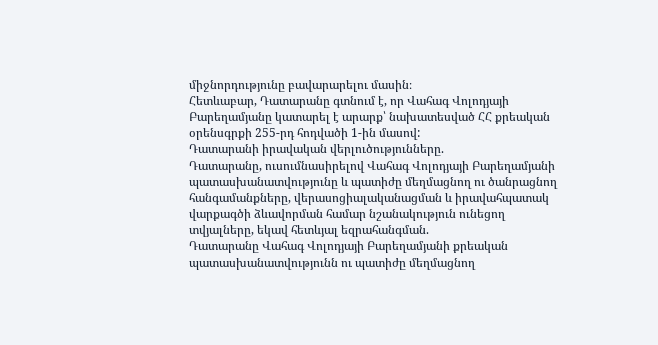միջնորդությունը բավարարելու մասին։
Հետևաբար, Դատարանը գտնում է, որ Վահագ Վոլոդյայի Բարեղամյանը կատարել է արարք՝ նախատեսված ՀՀ քրեական օրենսգրքի 255-րդ հոդվածի 1-ին մասով:
Դատարանի իրավական վերլուծությունները.
Դատարանը, ուսումնասիրելով Վահագ Վոլոդյայի Բարեղամյանի պատասխանատվությունը և պատիժը մեղմացնող ու ծանրացնող հանգամանքները, վերասոցիալականացման և իրավահպատակ վարքագծի ձևավորման համար նշանակություն ունեցող տվյալները, եկավ հետևյալ եզրահանգման.
Դատարանը Վահագ Վոլոդյայի Բարեղամյանի քրեական պատասխանատվությունն ու պատիժը մեղմացնող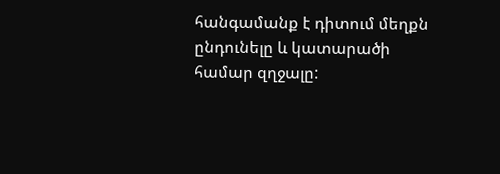հանգամանք է դիտում մեղքն ընդունելը և կատարածի համար զղջալը: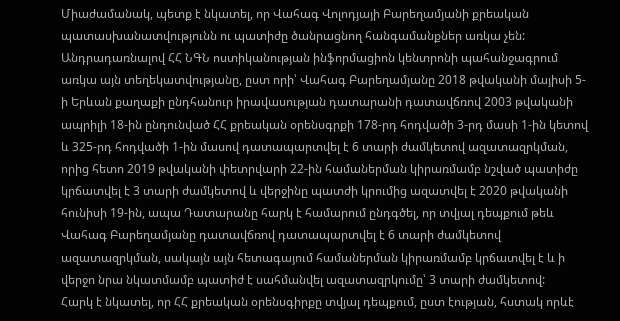Միաժամանակ, պետք է նկատել, որ Վահագ Վոլոդյայի Բարեղամյանի քրեական պատասխանատվությունն ու պատիժը ծանրացնող հանգամանքներ առկա չեն:
Անդրադառնալով ՀՀ ՆԳՆ ոստիկանության ինֆորմացիոն կենտրոնի պահանջագրում առկա այն տեղեկատվությանը, ըստ որի՝ Վահագ Բարեղամյանը 2018 թվականի մայիսի 5-ի Երևան քաղաքի ընդհանուր իրավասության դատարանի դատավճռով 2003 թվականի ապրիլի 18-ին ընդունված ՀՀ քրեական օրենսգրքի 178-րդ հոդվածի 3-րդ մասի 1-ին կետով և 325-րդ հոդվածի 1-ին մասով դատապարտվել է 6 տարի ժամկետով ազատազրկման, որից հետո 2019 թվականի փետրվարի 22-ին համաներման կիրառմամբ նշված պատիժը կրճատվել է 3 տարի ժամկետով և վերջինը պատժի կրումից ազատվել է 2020 թվականի հունիսի 19-ին, ապա Դատարանը հարկ է համարում ընդգծել, որ տվյալ դեպքում թեև Վահագ Բարեղամյանը դատավճռով դատապարտվել է 6 տարի ժամկետով ազատազրկման, սակայն այն հետագայում համաներման կիրառմամբ կրճատվել է և ի վերջո նրա նկատմամբ պատիժ է սահմանվել ազատազրկումը՝ 3 տարի ժամկետով:
Հարկ է նկատել, որ ՀՀ քրեական օրենսգիրքը տվյալ դեպքում, ըստ էության, հստակ որևէ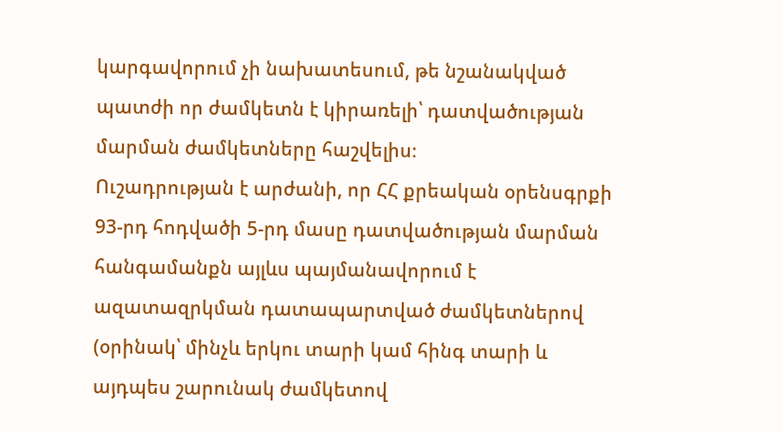կարգավորում չի նախատեսում, թե նշանակված պատժի որ ժամկետն է կիրառելի՝ դատվածության մարման ժամկետները հաշվելիս։
Ուշադրության է արժանի, որ ՀՀ քրեական օրենսգրքի 93-րդ հոդվածի 5-րդ մասը դատվածության մարման հանգամանքն այլևս պայմանավորում է ազատազրկման դատապարտված ժամկետներով (օրինակ՝ մինչև երկու տարի կամ հինգ տարի և այդպես շարունակ ժամկետով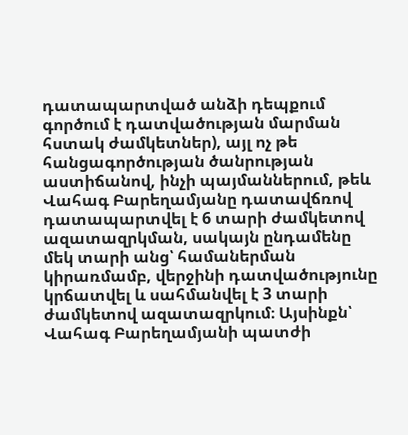դատապարտված անձի դեպքում գործում է դատվածության մարման հստակ ժամկետներ), այլ ոչ թե հանցագործության ծանրության աստիճանով, ինչի պայմաններում, թեև Վահագ Բարեղամյանը դատավճռով դատապարտվել է 6 տարի ժամկետով ազատազրկման, սակայն ընդամենը մեկ տարի անց՝ համաներման կիրառմամբ, վերջինի դատվածությունը կրճատվել և սահմանվել է 3 տարի ժամկետով ազատազրկում։ Այսինքն՝ Վահագ Բարեղամյանի պատժի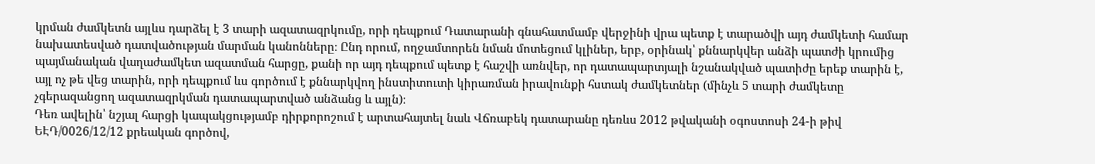կրման ժամկետն այլևս դարձել է 3 տարի ազատազրկումը, որի դեպքում Դատարանի գնահատմամբ վերջինի վրա պետք է տարածվի այդ ժամկետի համար նախատեսված դատվածության մարման կանոնները։ Ընդ որում, ողջամտորեն նման մոտեցում կլիներ, երբ, օրինակ՝ քննարկվեր անձի պատժի կրումից պայմանական վաղաժամկետ ազատման հարցը, քանի որ այդ դեպքում պետք է հաշվի առնվեր, որ դատապարտյալի նշանակված պատիժը երեք տարին է, այլ ոչ թե վեց տարին, որի դեպքում ևս գործում է քննարկվող ինստիտուտի կիրառման իրավունքի հստակ ժամկետներ (մինչև 5 տարի ժամկետը չգերազանցող ազատազրկման դատապարտված անձանց և այլն)։
Դեռ ավելին՝ նշյալ հարցի կապակցությամբ դիրքորոշում է արտահայտել նաև Վճռաբեկ դատարանը դեռևս 2012 թվականի օգոստոսի 24-ի թիվ ԵԷԴ/0026/12/12 քրեական գործով,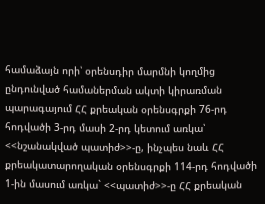համաձայն որի՝ օրենսդիր մարմնի կողմից ընդունված համաներման ակտի կիրառման պարագայում ՀՀ քրեական օրենսգրքի 76-րդ հոդվածի 3-րդ մասի 2-րդ կետում առկա՝ <<նշանակված պատիժ>>-ը, ինչպես նաև ՀՀ քրեակատարողական օրենսգրքի 114-րդ հոդվածի 1-ին մասում առկա` <<պատիժ>>-ը ՀՀ քրեական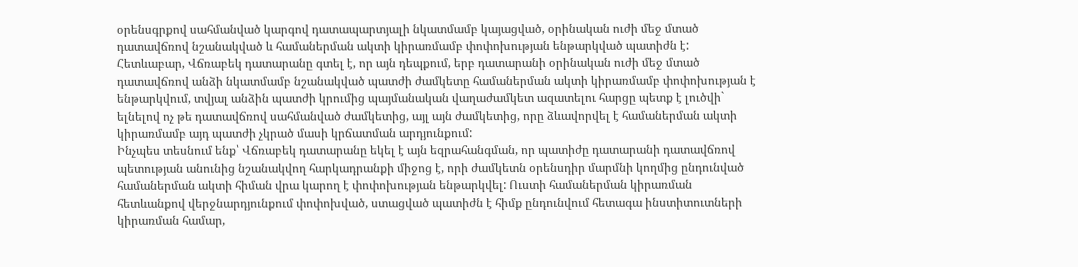օրենսգրքով սահմանված կարգով դատապարտյալի նկատմամբ կայացված, օրինական ուժի մեջ մտած դատավճռով նշանակված և համաներման ակտի կիրառմամբ փոփոխության ենթարկված պատիժն է:
Հետևաբար, Վճռաբեկ դատարանը գտել է, որ այն դեպքում, երբ դատարանի օրինական ուժի մեջ մտած դատավճռով անձի նկատմամբ նշանակված պատժի ժամկետը համաներման ակտի կիրառմամբ փոփոխության է ենթարկվում, տվյալ անձին պատժի կրումից պայմանական վաղաժամկետ ազատելու հարցը պետք է լուծվի` ելնելով ոչ թե դատավճռով սահմանված ժամկետից, այլ այն ժամկետից, որը ձևավորվել է համաներման ակտի կիրառմամբ այդ պատժի չկրած մասի կրճատման արդյունքում:
Ինչպես տեսնում ենք՝ Վճռաբեկ դատարանը եկել է այն եզրահանգման, որ պատիժը դատարանի դատավճռով պետության անունից նշանակվող հարկադրանքի միջոց է, որի ժամկետն օրենսդիր մարմնի կողմից ընդունված համաներման ակտի հիման վրա կարող է փոփոխության ենթարկվել: Ուստի համաներման կիրառման հետևանքով վերջնարդյունքում փոփոխված, ստացված պատիժն է հիմք ընդունվում հետագա ինստիտուտների կիրառման համար,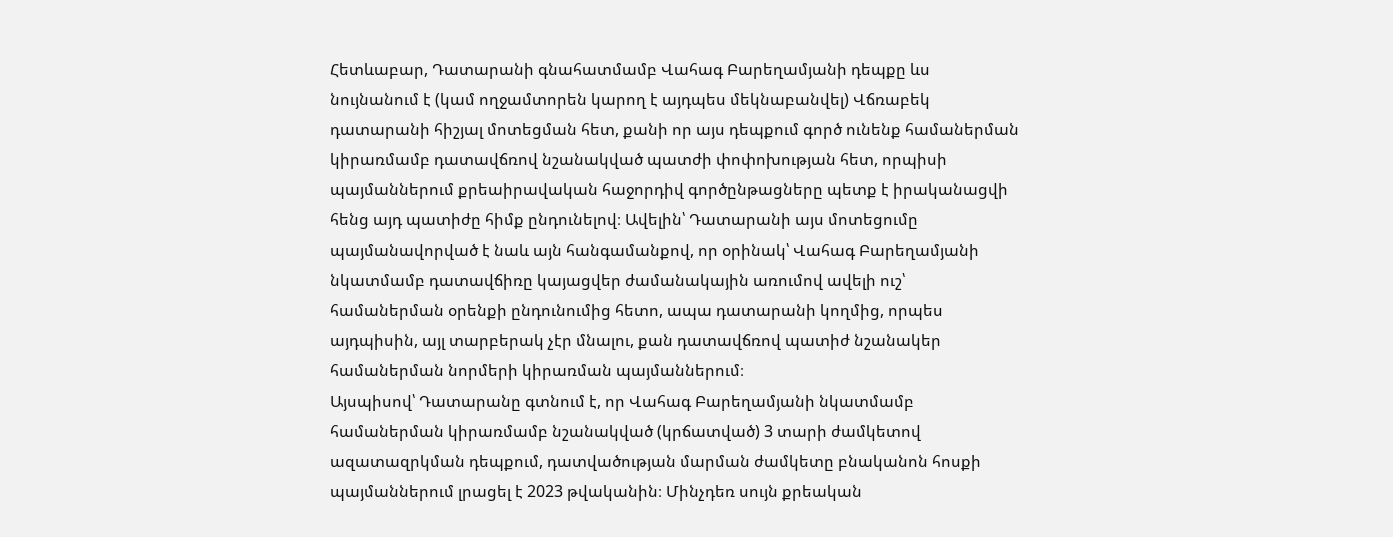Հետևաբար, Դատարանի գնահատմամբ Վահագ Բարեղամյանի դեպքը ևս նույնանում է (կամ ողջամտորեն կարող է այդպես մեկնաբանվել) Վճռաբեկ դատարանի հիշյալ մոտեցման հետ, քանի որ այս դեպքում գործ ունենք համաներման կիրառմամբ դատավճռով նշանակված պատժի փոփոխության հետ, որպիսի պայմաններում քրեաիրավական հաջորդիվ գործընթացները պետք է իրականացվի հենց այդ պատիժը հիմք ընդունելով։ Ավելին՝ Դատարանի այս մոտեցումը պայմանավորված է նաև այն հանգամանքով, որ օրինակ՝ Վահագ Բարեղամյանի նկատմամբ դատավճիռը կայացվեր ժամանակային առումով ավելի ուշ՝ համաներման օրենքի ընդունումից հետո, ապա դատարանի կողմից, որպես այդպիսին, այլ տարբերակ չէր մնալու, քան դատավճռով պատիժ նշանակեր համաներման նորմերի կիրառման պայմաններում։
Այսպիսով՝ Դատարանը գտնում է, որ Վահագ Բարեղամյանի նկատմամբ համաներման կիրառմամբ նշանակված (կրճատված) 3 տարի ժամկետով ազատազրկման դեպքում, դատվածության մարման ժամկետը բնականոն հոսքի պայմաններում լրացել է 2023 թվականին։ Մինչդեռ սույն քրեական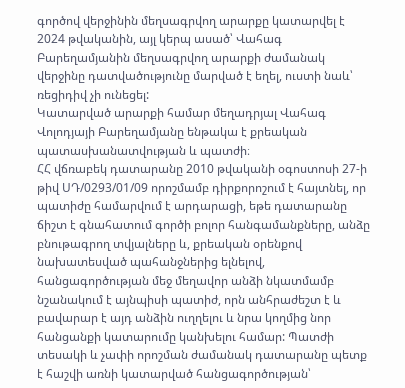գործով վերջինին մեղսագրվող արարքը կատարվել է 2024 թվականին, այլ կերպ ասած՝ Վահագ Բարեղամյանին մեղսագրվող արարքի ժամանակ վերջինը դատվածությունը մարված է եղել, ուստի նաև՝ ռեցիդիվ չի ունեցել:
Կատարված արարքի համար մեղադրյալ Վահագ Վոլոդյայի Բարեղամյանը ենթակա է քրեական պատասխանատվության և պատժի։
ՀՀ վճռաբեկ դատարանը 2010 թվականի օգոստոսի 27-ի թիվ ՍԴ/0293/01/09 որոշմամբ դիրքորոշում է հայտնել, որ պատիժը համարվում է արդարացի, եթե դատարանը ճիշտ է գնահատում գործի բոլոր հանգամանքները, անձը բնութագրող տվյալները և, քրեական օրենքով նախատեսված պահանջներից ելնելով, հանցագործության մեջ մեղավոր անձի նկատմամբ նշանակում է այնպիսի պատիժ, որն անհրաժեշտ է և բավարար է այդ անձին ուղղելու և նրա կողմից նոր հանցանքի կատարումը կանխելու համար: Պատժի տեսակի և չափի որոշման ժամանակ դատարանը պետք է հաշվի առնի կատարված հանցագործության՝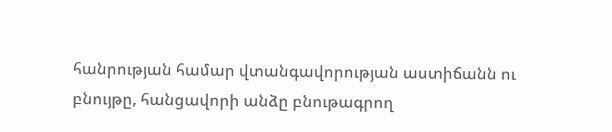հանրության համար վտանգավորության աստիճանն ու բնույթը, հանցավորի անձը բնութագրող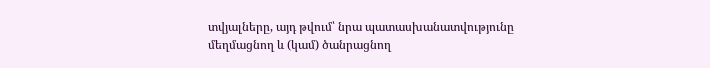տվյալները, այդ թվում՝ նրա պատասխանատվությունը մեղմացնող և (կամ) ծանրացնող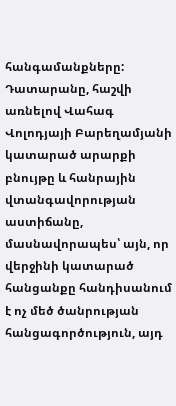հանգամանքները:
Դատարանը, հաշվի առնելով Վահագ Վոլոդյայի Բարեղամյանի կատարած արարքի բնույթը և հանրային վտանգավորության աստիճանը, մասնավորապես՝ այն, որ վերջինի կատարած հանցանքը հանդիսանում է ոչ մեծ ծանրության հանցագործություն, այդ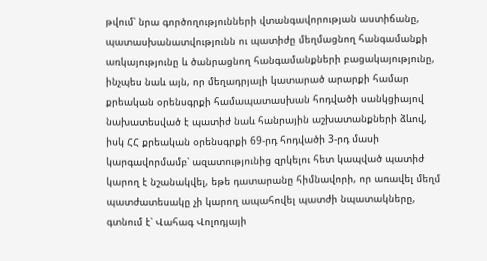թվում՝ նրա գործողությունների վտանգավորության աստիճանը, պատասխանատվությունն ու պատիժը մեղմացնող հանգամանքի առկայությունը և ծանրացնող հանգամանքների բացակայությունը, ինչպես նաև այն, որ մեղադրյալի կատարած արարքի համար քրեական օրենսգրքի համապատասխան հոդվածի սանկցիայով նախատեսված է պատիժ նաև հանրային աշխատանքների ձևով, իսկ ՀՀ քրեական օրենսգրքի 69-րդ հոդվածի 3-րդ մասի կարգավորմամբ՝ ազատությունից զրկելու հետ կապված պատիժ կարող է նշանակվել, եթե դատարանը հիմնավորի, որ առավել մեղմ պատժատեսակը չի կարող ապահովել պատժի նպատակները, գտնում է՝ Վահագ Վոլոդյայի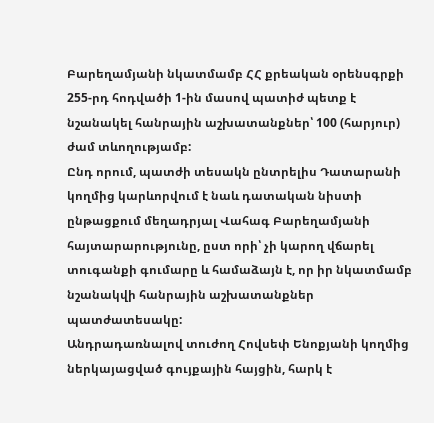Բարեղամյանի նկատմամբ ՀՀ քրեական օրենսգրքի 255-րդ հոդվածի 1-ին մասով պատիժ պետք է նշանակել հանրային աշխատանքներ՝ 100 (հարյուր) ժամ տևողությամբ:
Ընդ որում, պատժի տեսակն ընտրելիս Դատարանի կողմից կարևորվում է նաև դատական նիստի ընթացքում մեղադրյալ Վահագ Բարեղամյանի հայտարարությունը, ըստ որի՝ չի կարող վճարել տուգանքի գումարը և համաձայն է, որ իր նկատմամբ նշանակվի հանրային աշխատանքներ պատժատեսակը:
Անդրադառնալով տուժող Հովսեփ Ենոքյանի կողմից ներկայացված գույքային հայցին, հարկ է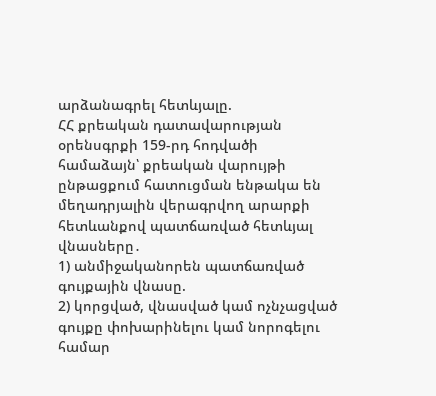արձանագրել հետևյալը.
ՀՀ քրեական դատավարության օրենսգրքի 159-րդ հոդվածի համաձայն՝ քրեական վարույթի ընթացքում հատուցման ենթակա են մեղադրյալին վերագրվող արարքի հետևանքով պատճառված հետևյալ վնասները․
1) անմիջականորեն պատճառված գույքային վնասը.
2) կորցված, վնասված կամ ոչնչացված գույքը փոխարինելու կամ նորոգելու համար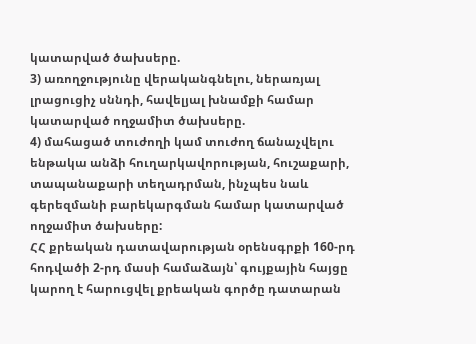կատարված ծախսերը.
3) առողջությունը վերականգնելու, ներառյալ լրացուցիչ սննդի, հավելյալ խնամքի համար կատարված ողջամիտ ծախսերը.
4) մահացած տուժողի կամ տուժող ճանաչվելու ենթակա անձի հուղարկավորության, հուշաքարի, տապանաքարի տեղադրման, ինչպես նաև գերեզմանի բարեկարգման համար կատարված ողջամիտ ծախսերը:
ՀՀ քրեական դատավարության օրենսգրքի 160-րդ հոդվածի 2-րդ մասի համաձայն՝ գույքային հայցը կարող է հարուցվել քրեական գործը դատարան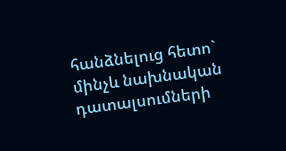հանձնելուց հետո` մինչև նախնական դատալսումների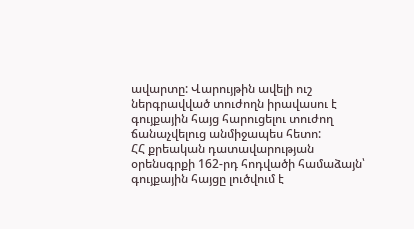ավարտը: Վարույթին ավելի ուշ ներգրավված տուժողն իրավասու է գույքային հայց հարուցելու տուժող ճանաչվելուց անմիջապես հետո:
ՀՀ քրեական դատավարության օրենսգրքի 162-րդ հոդվածի համաձայն՝ գույքային հայցը լուծվում է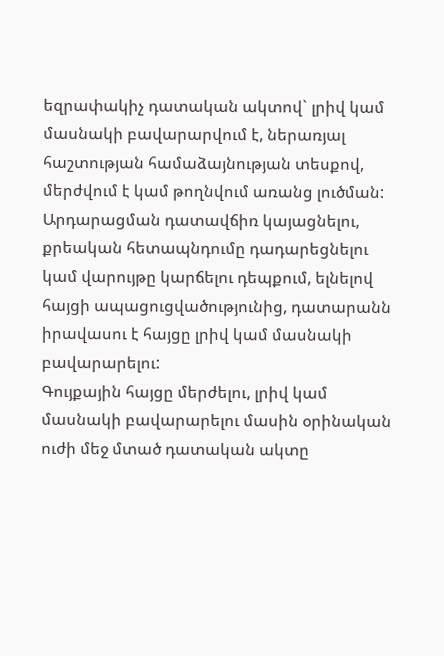եզրափակիչ դատական ակտով` լրիվ կամ մասնակի բավարարվում է, ներառյալ հաշտության համաձայնության տեսքով, մերժվում է կամ թողնվում առանց լուծման:
Արդարացման դատավճիռ կայացնելու, քրեական հետապնդումը դադարեցնելու կամ վարույթը կարճելու դեպքում, ելնելով հայցի ապացուցվածությունից, դատարանն իրավասու է հայցը լրիվ կամ մասնակի բավարարելու:
Գույքային հայցը մերժելու, լրիվ կամ մասնակի բավարարելու մասին օրինական ուժի մեջ մտած դատական ակտը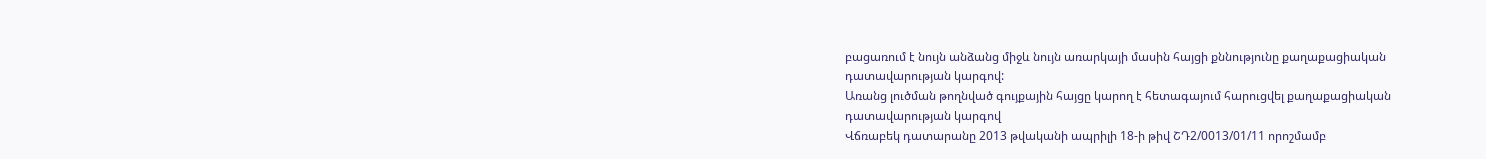բացառում է նույն անձանց միջև նույն առարկայի մասին հայցի քննությունը քաղաքացիական դատավարության կարգով:
Առանց լուծման թողնված գույքային հայցը կարող է հետագայում հարուցվել քաղաքացիական դատավարության կարգով
Վճռաբեկ դատարանը 2013 թվականի ապրիլի 18-ի թիվ ՇԴ2/0013/01/11 որոշմամբ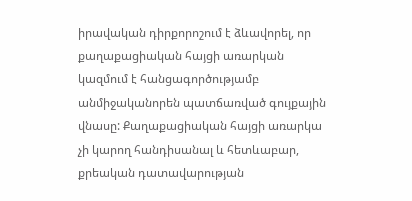իրավական դիրքորոշում է ձևավորել, որ քաղաքացիական հայցի առարկան կազմում է հանցագործությամբ անմիջականորեն պատճառված գույքային վնասը: Քաղաքացիական հայցի առարկա չի կարող հանդիսանալ և հետևաբար, քրեական դատավարության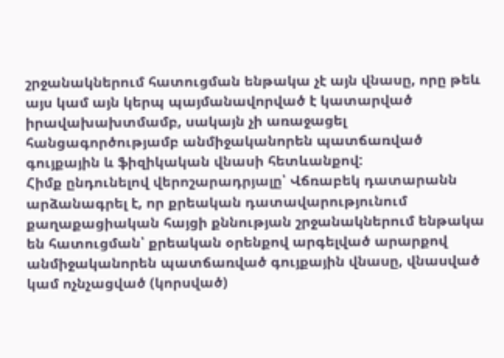շրջանակներում հատուցման ենթակա չէ այն վնասը, որը թեև այս կամ այն կերպ պայմանավորված է կատարված իրավախախտմամբ, սակայն չի առաջացել հանցագործությամբ անմիջականորեն պատճառված գույքային և ֆիզիկական վնասի հետևանքով:
Հիմք ընդունելով վերոշարադրյալը՝ Վճռաբեկ դատարանն արձանագրել է, որ քրեական դատավարությունում քաղաքացիական հայցի քննության շրջանակներում ենթակա են հատուցման՝ քրեական օրենքով արգելված արարքով անմիջականորեն պատճառված գույքային վնասը, վնասված կամ ոչնչացված (կորսված)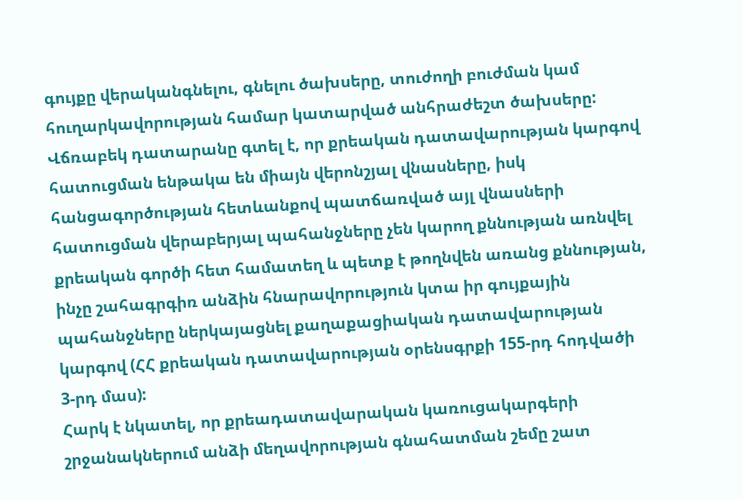գույքը վերականգնելու, գնելու ծախսերը, տուժողի բուժման կամ հուղարկավորության համար կատարված անհրաժեշտ ծախսերը:
Վճռաբեկ դատարանը գտել է, որ քրեական դատավարության կարգով հատուցման ենթակա են միայն վերոնշյալ վնասները, իսկ հանցագործության հետևանքով պատճառված այլ վնասների հատուցման վերաբերյալ պահանջները չեն կարող քննության առնվել քրեական գործի հետ համատեղ և պետք է թողնվեն առանց քննության, ինչը շահագրգիռ անձին հնարավորություն կտա իր գույքային պահանջները ներկայացնել քաղաքացիական դատավարության կարգով (ՀՀ քրեական դատավարության օրենսգրքի 155-րդ հոդվածի 3-րդ մաս):
Հարկ է նկատել, որ քրեադատավարական կառուցակարգերի շրջանակներում անձի մեղավորության գնահատման շեմը շատ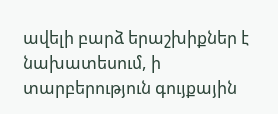ավելի բարձ երաշխիքներ է նախատեսում, ի տարբերություն գույքային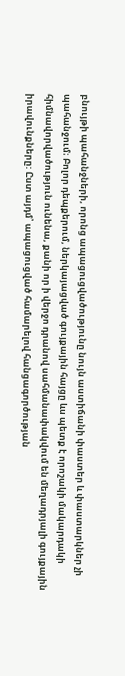բնույթի պահանջների, որոնց ապացուցվածությունը նույն աստիճանի փաստեր և փաստարկներ չի պահանջում։ Բոլոր դեպքերում, ներկայացված գույքային հայցը ևս պետք է որոշակի մակարդակի հիմնավորվածություն ունենա, քանի որ ի վերջո դրանով սահմանափակվում են մեղադրյալի գույքային իրավունքները: Ըստ այդմ՝ ապացուցված համարելով հանցագործության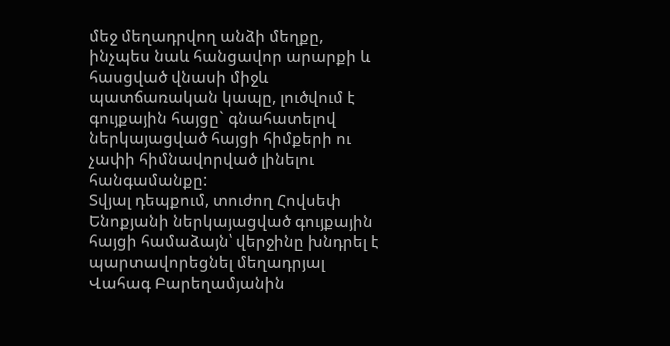մեջ մեղադրվող անձի մեղքը, ինչպես նաև հանցավոր արարքի և հասցված վնասի միջև պատճառական կապը, լուծվում է գույքային հայցը` գնահատելով ներկայացված հայցի հիմքերի ու չափի հիմնավորված լինելու հանգամանքը:
Տվյալ դեպքում, տուժող Հովսեփ Ենոքյանի ներկայացված գույքային հայցի համաձայն՝ վերջինը խնդրել է պարտավորեցնել մեղադրյալ Վահագ Բարեղամյանին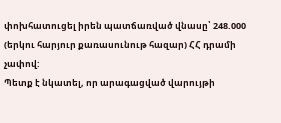փոխհատուցել իրեն պատճառված վնասը՝ 248.000 (երկու հարյուր քառասունութ հազար) ՀՀ դրամի չափով:
Պետք է նկատել, որ արագացված վարույթի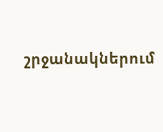շրջանակներում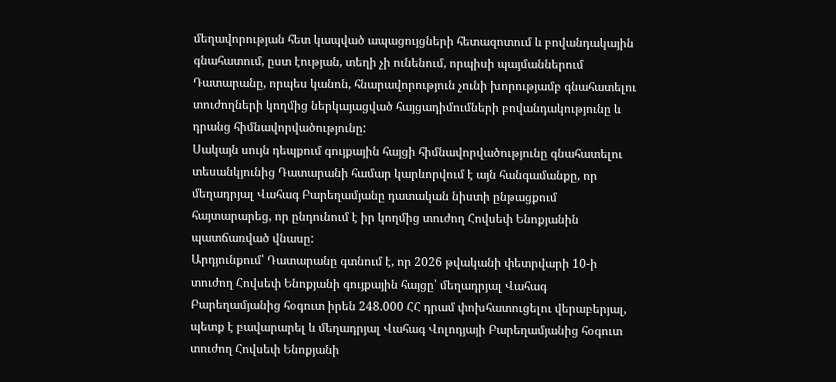մեղավորության հետ կապված ապացույցների հետազոտում և բովանդակային գնահատում, ըստ էության, տեղի չի ունենում, որպիսի պայմաններում Դատարանը, որպես կանոն, հնարավորություն չունի խորությամբ գնահատելու տուժողների կողմից ներկայացված հայցադիմումների բովանդակությունը և դրանց հիմնավորվածությունը:
Սակայն սույն դեպքում գույքային հայցի հիմնավորվածությունը գնահատելու տեսանկյունից Դատարանի համար կարևորվում է այն հանգամանքը, որ մեղադրյալ Վահագ Բարեղամյանը դատական նիստի ընթացքում հայտարարեց, որ ընդունում է իր կողմից տուժող Հովսեփ Ենոքյանին պատճառված վնասը:
Արդյունքում՝ Դատարանը գտնում է, որ 2026 թվականի փետրվարի 10-ի տուժող Հովսեփ Ենոքյանի գույքային հայցը՝ մեղադրյալ Վահագ Բարեղամյանից հօգուտ իրեն 248.000 ՀՀ դրամ փոխհատուցելու վերաբերյալ, պետք է բավարարել և մեղադրյալ Վահագ Վոլոդյայի Բարեղամյանից հօգուտ տուժող Հովսեփ Ենոքյանի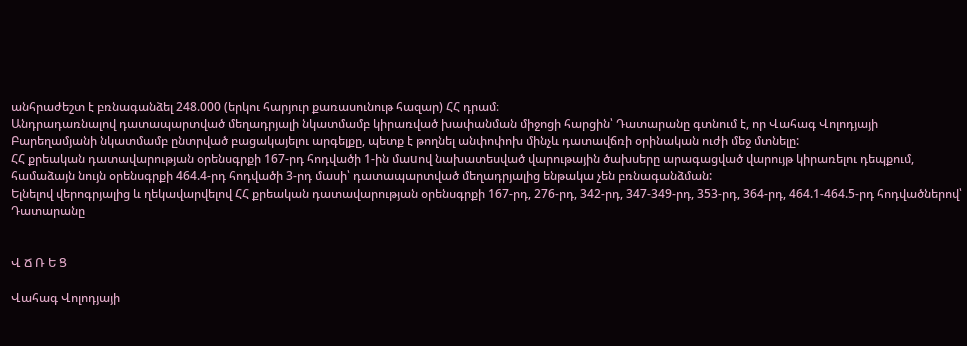անհրաժեշտ է բռնագանձել 248.000 (երկու հարյուր քառասունութ հազար) ՀՀ դրամ։
Անդրադառնալով դատապարտված մեղադրյալի նկատմամբ կիրառված խափանման միջոցի հարցին՝ Դատարանը գտնում է, որ Վահագ Վոլոդյայի Բարեղամյանի նկատմամբ ընտրված բացակայելու արգելքը, պետք է թողնել անփոփոխ մինչև դատավճռի օրինական ուժի մեջ մտնելը:
ՀՀ քրեական դատավարության օրենսգրքի 167-րդ հոդվածի 1-ին մաuով նախատեսված վարութային ծախսերը արագացված վարույթ կիրառելու դեպքում, համաձայն նույն օրենսգրքի 464.4-րդ հոդվածի 3-րդ մասի՝ դատապարտված մեղադրյալից ենթակա չեն բռնագանձման:
Ելնելով վերոգրյալից և ղեկավարվելով ՀՀ քրեական դատավարության օրենսգրքի 167-րդ, 276-րդ, 342-րդ, 347-349-րդ, 353-րդ, 364-րդ, 464.1-464.5-րդ հոդվածներով՝ Դատարանը


Վ Ճ Ռ Ե Ց

Վահագ Վոլոդյայի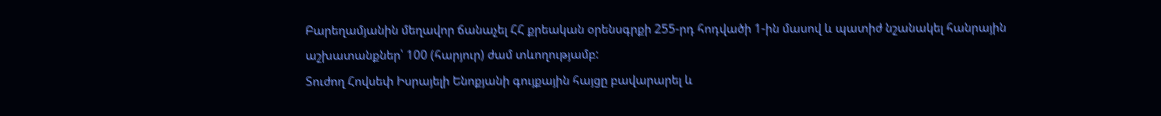Բարեղամյանին մեղավոր ճանաչել ՀՀ քրեական օրենսգրքի 255-րդ հոդվածի 1-ին մասով և պատիժ նշանակել հանրային աշխատանքներ՝ 100 (հարյուր) ժամ տևողությամբ:
Տուժող Հովսեփ Իսրայելի Ենոքյանի գույքային հայցը բավարարել և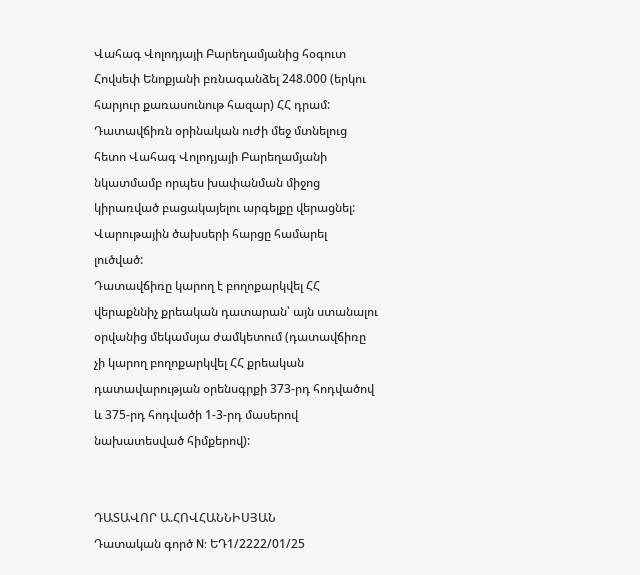Վահագ Վոլոդյայի Բարեղամյանից հօգուտ Հովսեփ Ենոքյանի բռնագանձել 248.000 (երկու հարյուր քառասունութ հազար) ՀՀ դրամ:
Դատավճիռն օրինական ուժի մեջ մտնելուց հետո Վահագ Վոլոդյայի Բարեղամյանի նկատմամբ որպես խափանման միջոց կիրառված բացակայելու արգելքը վերացնել:
Վարութային ծախսերի հարցը համարել լուծված:
Դատավճիռը կարող է բողոքարկվել ՀՀ վերաքննիչ քրեական դատարան՝ այն ստանալու օրվանից մեկամսյա ժամկետում (դատավճիռը չի կարող բողոքարկվել ՀՀ քրեական դատավարության օրենսգրքի 373-րդ հոդվածով և 375-րդ հոդվածի 1-3-րդ մասերով նախատեսված հիմքերով):


ԴԱՏԱՎՈՐ Ա.ՀՈՎՀԱՆՆԻՍՅԱՆ
Դատական գործ N: ԵԴ1/2222/01/25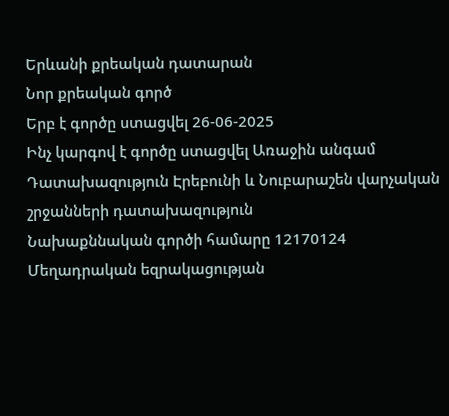Երևանի քրեական դատարան
Նոր քրեական գործ
Երբ է գործը ստացվել 26-06-2025
Ինչ կարգով է գործը ստացվել Առաջին անգամ
Դատախազություն Էրեբունի և Նուբարաշեն վարչական շրջանների դատախազություն
Նախաքննական գործի համարը 12170124
Մեղադրական եզրակացության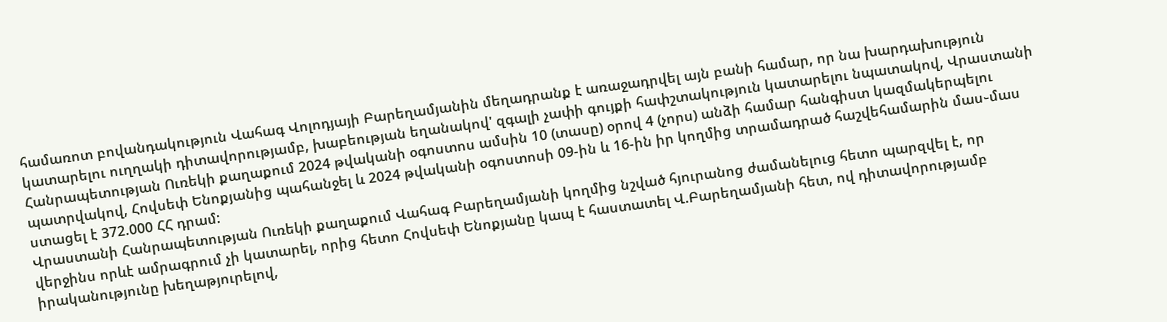համառոտ բովանդակություն Վահագ Վոլոդյայի Բարեղամյանին մեղադրանք է առաջադրվել այն բանի համար, որ նա խարդախություն կատարելու ուղղակի դիտավորությամբ, խաբեության եղանակով' զգալի չափի գույքի հափշտակություն կատարելու նպատակով, Վրաստանի Հանրապետության Ուռեկի քաղաքում 2024 թվականի օգոստոս ամսին 10 (տասը) օրով 4 (չորս) անձի համար հանգիստ կազմակերպելու պատրվակով, Հովսեփ Ենոքյանից պահանջել և 2024 թվականի օգոստոսի 09-ին և 16-ին իր կողմից տրամադրած հաշվեհամարին մաս֊մաս ստացել է 372.000 ՀՀ դրամ:
Վրաստանի Հանրապետության Ուռեկի քաղաքում Վահագ Բարեղամյանի կողմից նշված հյուրանոց ժամանելուց հետո պարզվել է, որ վերջինս որևէ ամրագրում չի կատարել, որից հետո Հովսեփ Ենոքյանը կապ է հաստատել Վ.Բարեղամյանի հետ, ով դիտավորությամբ իրականությունը խեղաթյուրելով,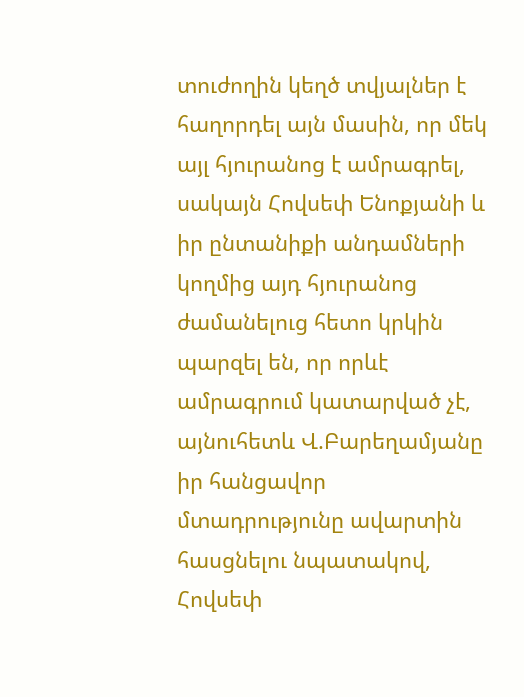տուժողին կեղծ տվյալներ է հաղորդել այն մասին, որ մեկ այլ հյուրանոց է ամրագրել, սակայն Հովսեփ Ենոքյանի և իր ընտանիքի անդամների կողմից այդ հյուրանոց ժամանելուց հետո կրկին պարզել են, որ որևէ ամրագրում կատարված չէ, այնուհետև Վ.Բարեղամյանը իր հանցավոր մտադրությունը ավարտին հասցնելու նպատակով, Հովսեփ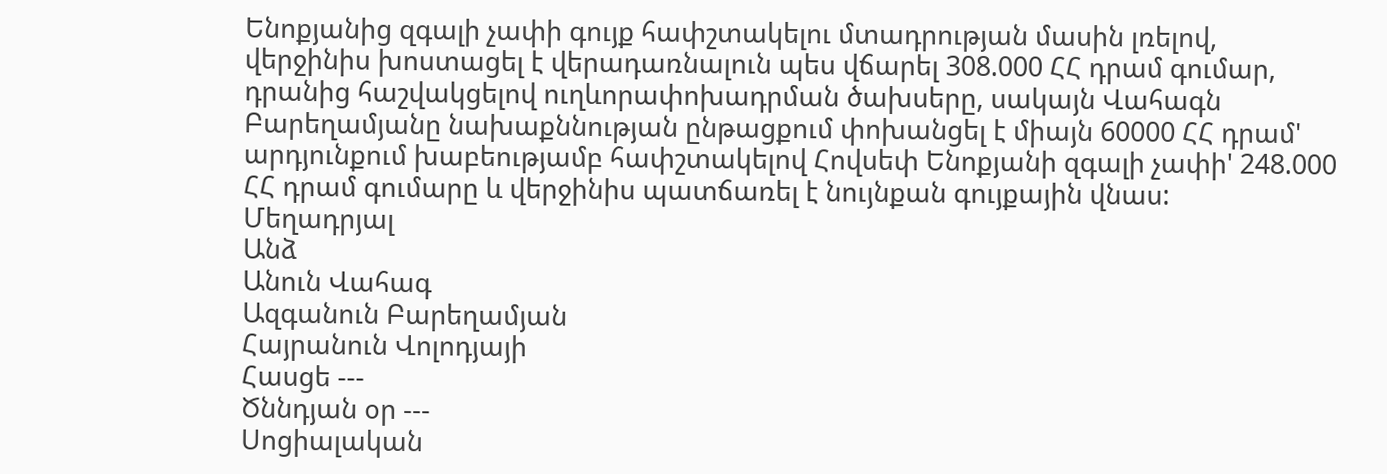Ենոքյանից զգալի չափի գույք հափշտակելու մտադրության մասին լռելով, վերջինիս խոստացել է վերադառնալուն պես վճարել 308.000 ՀՀ դրամ գումար, դրանից հաշվակցելով ուղևորափոխադրման ծախսերը, սակայն Վահագն Բարեղամյանը նախաքննության ընթացքում փոխանցել է միայն 60000 ՀՀ դրամ' արդյունքում խաբեությամբ հափշտակելով Հովսեփ Ենոքյանի զգալի չափի' 248.000 ՀՀ դրամ գումարը և վերջինիս պատճառել է նույնքան գույքային վնաս:
Մեղադրյալ
Անձ
Անուն Վահագ
Ազգանուն Բարեղամյան
Հայրանուն Վոլոդյայի
Հասցե ---
Ծննդյան օր ---
Սոցիալական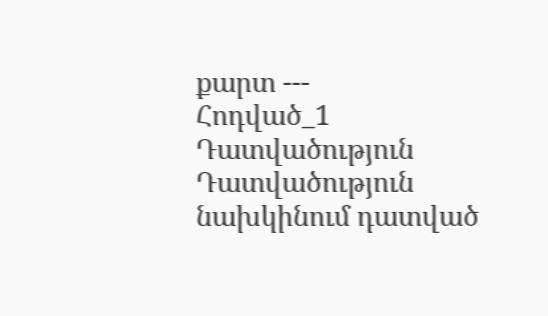քարտ ---
Հոդված_1
Դատվածություն
Դատվածություն նախկինում դատված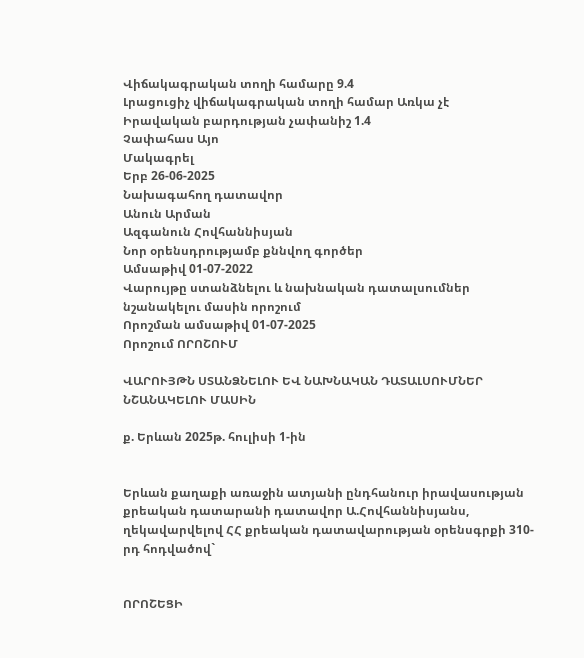Վիճակագրական տողի համարը 9.4
Լրացուցիչ վիճակագրական տողի համար Առկա չէ
Իրավական բարդության չափանիշ 1.4
Չափահաս Այո
Մակագրել
Երբ 26-06-2025
Նախագահող դատավոր
Անուն Արման
Ազգանուն Հովհաննիսյան
Նոր օրենսդրությամբ քննվող գործեր
Ամսաթիվ 01-07-2022
Վարույթը ստանձնելու և նախնական դատալսումներ նշանակելու մասին որոշում
Որոշման ամսաթիվ 01-07-2025
Որոշում ՈՐՈՇՈՒՄ

ՎԱՐՈՒՅԹՆ ՍՏԱՆՁՆԵԼՈՒ ԵՎ ՆԱԽՆԱԿԱՆ ԴԱՏԱԼՍՈՒՄՆԵՐ
ՆՇԱՆԱԿԵԼՈՒ ՄԱՍԻՆ

ք. Երևան 2025թ. հուլիսի 1-ին


Երևան քաղաքի առաջին ատյանի ընդհանուր իրավասության քրեական դատարանի դատավոր Ա.Հովհաննիսյանս, ղեկավարվելով ՀՀ քրեական դատավարության օրենսգրքի 310-րդ հոդվածով`


ՈՐՈՇԵՑԻ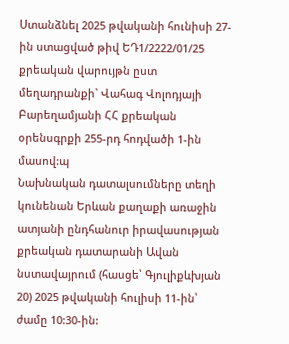Ստանձնել 2025 թվականի հունիսի 27-ին ստացված թիվ ԵԴ1/2222/01/25 քրեական վարույթն ըստ մեղադրանքի` Վահագ Վոլոդյայի Բարեղամյանի ՀՀ քրեական օրենսգրքի 255-րդ հոդվածի 1-ին մասով:պ
Նախնական դատալսումները տեղի կունենան Երևան քաղաքի առաջին ատյանի ընդհանուր իրավասության քրեական դատարանի Ավան նստավայրում (հասցե՝ Գյուլիքևխյան 20) 2025 թվականի հուլիսի 11-ին՝ ժամը 10:30-ին: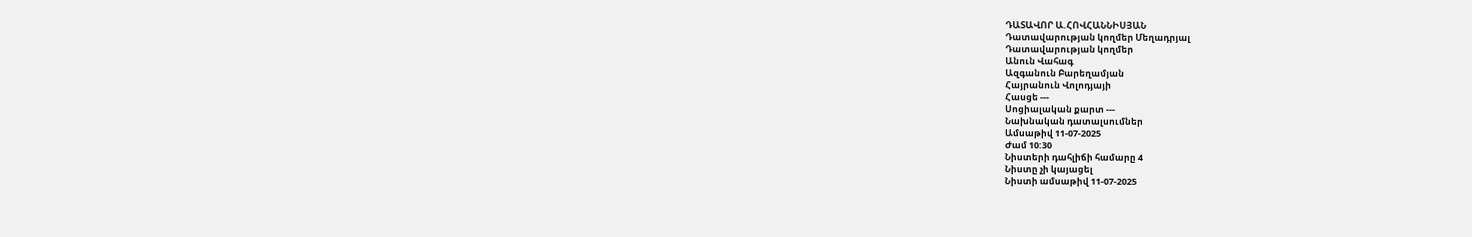ԴԱՏԱՎՈՐ Ա.ՀՈՎՀԱՆՆԻՍՅԱՆ
Դատավարության կողմեր Մեղադրյալ
Դատավարության կողմեր
Անուն Վահագ
Ազգանուն Բարեղամյան
Հայրանուն Վոլոդյայի
Հասցե ---
Սոցիալական քարտ ---
Նախնական դատալսումներ
Ամսաթիվ 11-07-2025
Ժամ 10:30
Նիստերի դահլիճի համարը 4
Նիստը չի կայացել
Նիստի ամսաթիվ 11-07-2025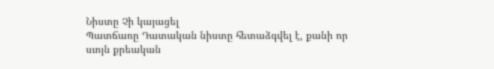Նիստը Չի կայացել
Պատճառը Դատական նիստը հետաձգվել է, քանի որ սւոյն քրեական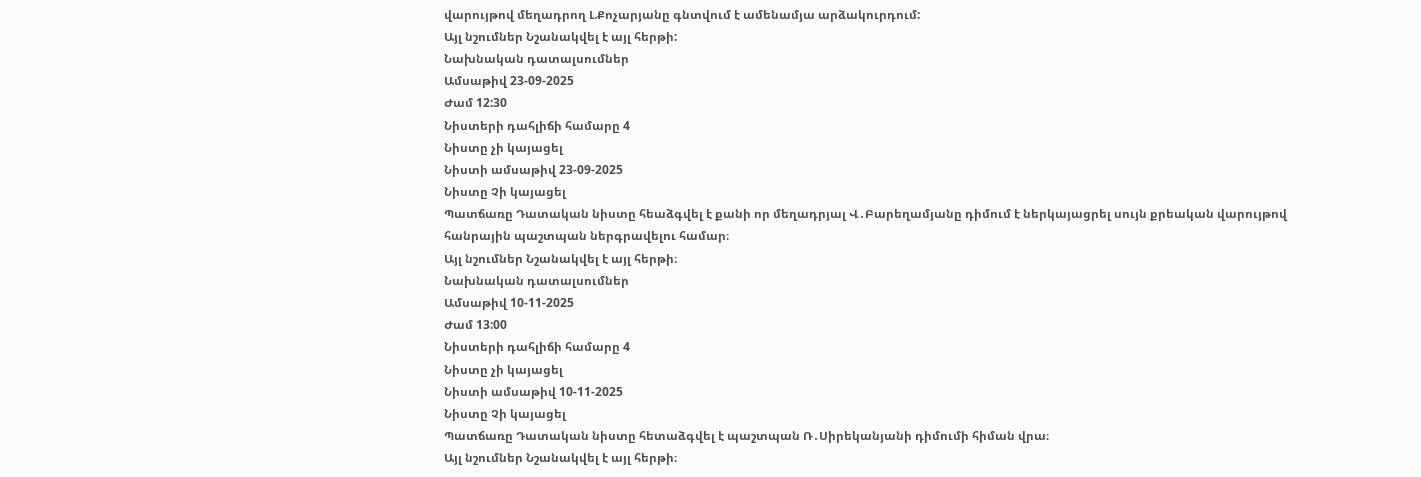վարույթով մեղադրող Լ.Քոչարյանը գնտվում է ամենամյա արձակուրդում:
Այլ նշումներ Նշանակվել է այլ հերթի:
Նախնական դատալսումներ
Ամսաթիվ 23-09-2025
Ժամ 12:30
Նիստերի դահլիճի համարը 4
Նիստը չի կայացել
Նիստի ամսաթիվ 23-09-2025
Նիստը Չի կայացել
Պատճառը Դատական նիստը հեաձգվել է քանի որ մեղադրյալ Վ․Բարեղամյանը դիմում է ներկայացրել սույն քրեական վարույթով հանրային պաշտպան ներգրավելու համար։
Այլ նշումներ Նշանակվել է այլ հերթի։
Նախնական դատալսումներ
Ամսաթիվ 10-11-2025
Ժամ 13:00
Նիստերի դահլիճի համարը 4
Նիստը չի կայացել
Նիստի ամսաթիվ 10-11-2025
Նիստը Չի կայացել
Պատճառը Դատական նիստը հետաձգվել է պաշտպան Ռ․Սիրեկանյանի դիմումի հիման վրա։
Այլ նշումներ Նշանակվել է այլ հերթի։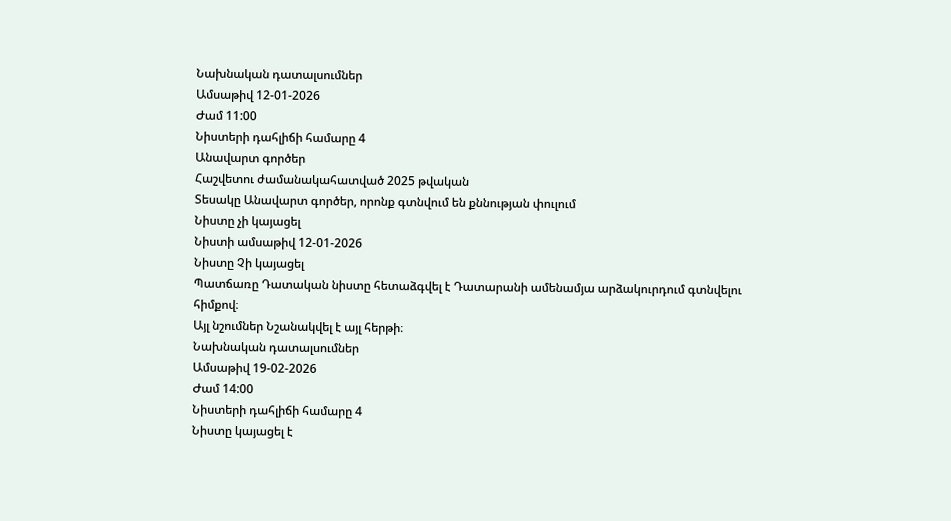Նախնական դատալսումներ
Ամսաթիվ 12-01-2026
Ժամ 11:00
Նիստերի դահլիճի համարը 4
Անավարտ գործեր
Հաշվետու ժամանակահատված 2025 թվական
Տեսակը Անավարտ գործեր, որոնք գտնվում են քննության փուլում
Նիստը չի կայացել
Նիստի ամսաթիվ 12-01-2026
Նիստը Չի կայացել
Պատճառը Դատական նիստը հետաձգվել է Դատարանի ամենամյա արձակուրդում գտնվելու հիմքով։
Այլ նշումներ Նշանակվել է այլ հերթի։
Նախնական դատալսումներ
Ամսաթիվ 19-02-2026
Ժամ 14:00
Նիստերի դահլիճի համարը 4
Նիստը կայացել է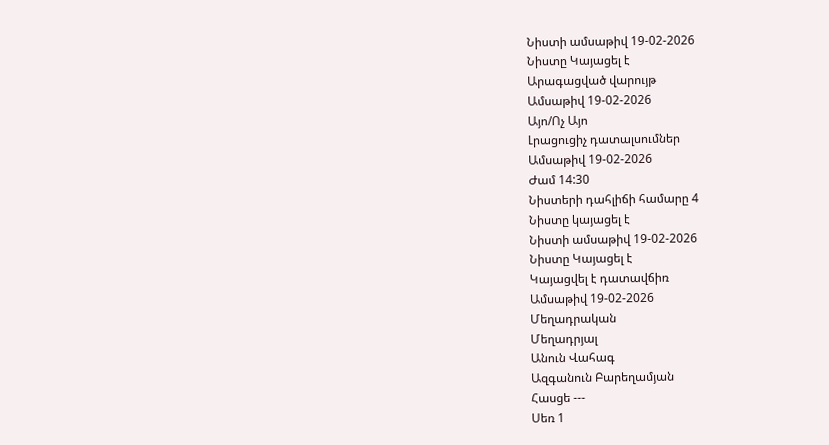Նիստի ամսաթիվ 19-02-2026
Նիստը Կայացել է
Արագացված վարույթ
Ամսաթիվ 19-02-2026
Այո/Ոչ Այո
Լրացուցիչ դատալսումներ
Ամսաթիվ 19-02-2026
Ժամ 14:30
Նիստերի դահլիճի համարը 4
Նիստը կայացել է
Նիստի ամսաթիվ 19-02-2026
Նիստը Կայացել է
Կայացվել է դատավճիռ
Ամսաթիվ 19-02-2026
Մեղադրական
Մեղադրյալ
Անուն Վահագ
Ազգանուն Բարեղամյան
Հասցե ---
Սեռ 1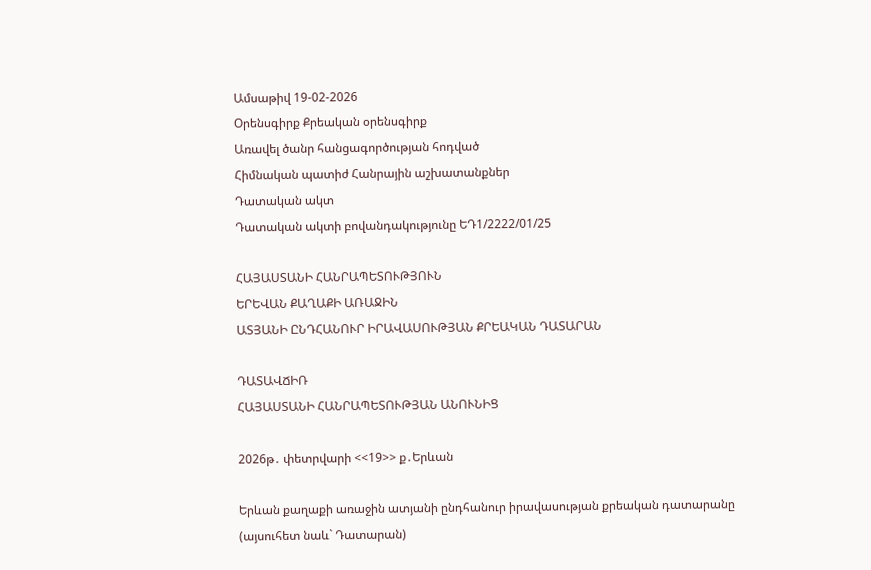Ամսաթիվ 19-02-2026
Օրենսգիրք Քրեական օրենսգիրք
Առավել ծանր հանցագործության հոդված
Հիմնական պատիժ Հանրային աշխատանքներ
Դատական ակտ
Դատական ակտի բովանդակությունը ԵԴ1/2222/01/25

ՀԱՅԱՍՏԱՆԻ ՀԱՆՐԱՊԵՏՈՒԹՅՈՒՆ
ԵՐԵՎԱՆ ՔԱՂԱՔԻ ԱՌԱՋԻՆ
ԱՏՅԱՆԻ ԸՆԴՀԱՆՈՒՐ ԻՐԱՎԱՍՈՒԹՅԱՆ ՔՐԵԱԿԱՆ ԴԱՏԱՐԱՆ

ԴԱՏԱՎՃԻՌ
ՀԱՅԱՍՏԱՆԻ ՀԱՆՐԱՊԵՏՈՒԹՅԱՆ ԱՆՈՒՆԻՑ

2026թ․ փետրվարի <<19>> ք․Երևան

Երևան քաղաքի առաջին ատյանի ընդհանուր իրավասության քրեական դատարանը (այսուհետ նաև` Դատարան)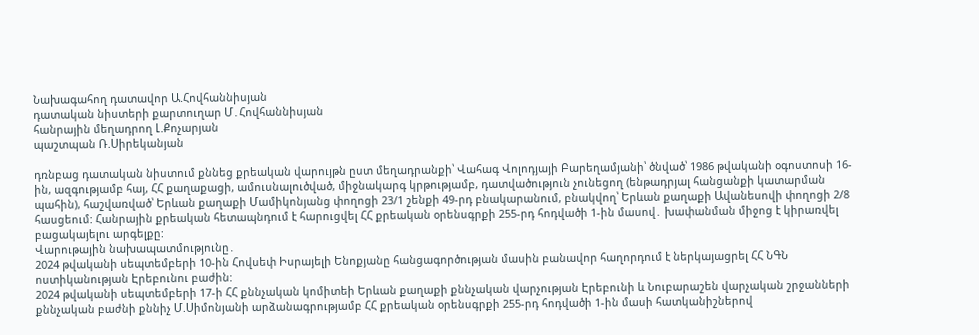Նախագահող դատավոր Ա.Հովհաննիսյան
դատական նիստերի քարտուղար Մ․Հովհաննիսյան
հանրային մեղադրող Լ.Քոչարյան
պաշտպան Ռ.Սիրեկանյան

դռնբաց դատական նիստում քննեց քրեական վարույթն ըստ մեղադրանքի՝ Վահագ Վոլոդյայի Բարեղամյանի՝ ծնված՝ 1986 թվականի օգոստոսի 16-ին, ազգությամբ հայ, ՀՀ քաղաքացի, ամուսնալուծված, միջնակարգ կրթությամբ, դատվածություն չունեցող (ենթադրյալ հանցանքի կատարման պահին), հաշվառված՝ Երևան քաղաքի Մամիկոնյանց փողոցի 23/1 շենքի 49-րդ բնակարանում, բնակվող՝ Երևան քաղաքի Ավանեսովի փողոցի 2/8 հասցեում: Հանրային քրեական հետապնդում է հարուցվել ՀՀ քրեական օրենսգրքի 255-րդ հոդվածի 1-ին մասով․ խափանման միջոց է կիրառվել բացակայելու արգելքը:
Վարութային նախապատմությունը․
2024 թվականի սեպտեմբերի 10-ին Հովսեփ Իսրայելի Ենոքյանը հանցագործության մասին բանավոր հաղորդում է ներկայացրել ՀՀ ՆԳՆ ոստիկանության Էրեբունու բաժին:
2024 թվականի սեպտեմբերի 17-ի ՀՀ քննչական կոմիտեի Երևան քաղաքի քննչական վարչության Էրեբունի և Նուբարաշեն վարչական շրջանների քննչական բաժնի քննիչ Մ.Սիմոնյանի արձանագրությամբ ՀՀ քրեական օրենսգրքի 255-րդ հոդվածի 1-ին մասի հատկանիշներով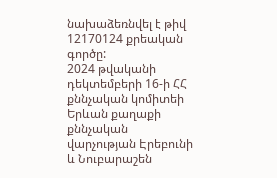նախաձեռնվել է թիվ 12170124 քրեական գործը:
2024 թվականի դեկտեմբերի 16-ի ՀՀ քննչական կոմիտեի Երևան քաղաքի քննչական վարչության Էրեբունի և Նուբարաշեն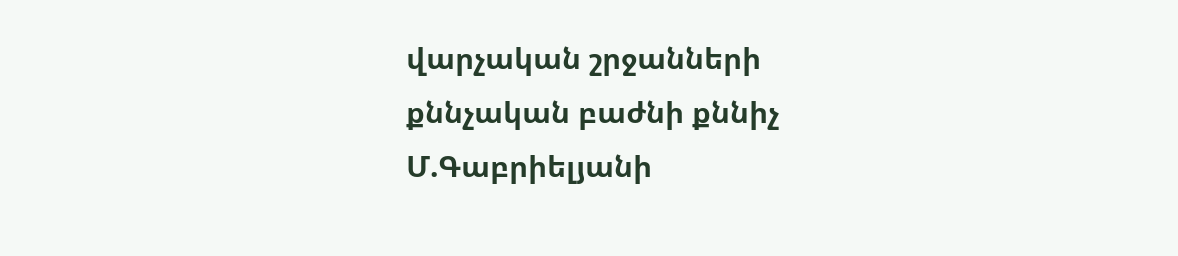վարչական շրջանների քննչական բաժնի քննիչ Մ.Գաբրիելյանի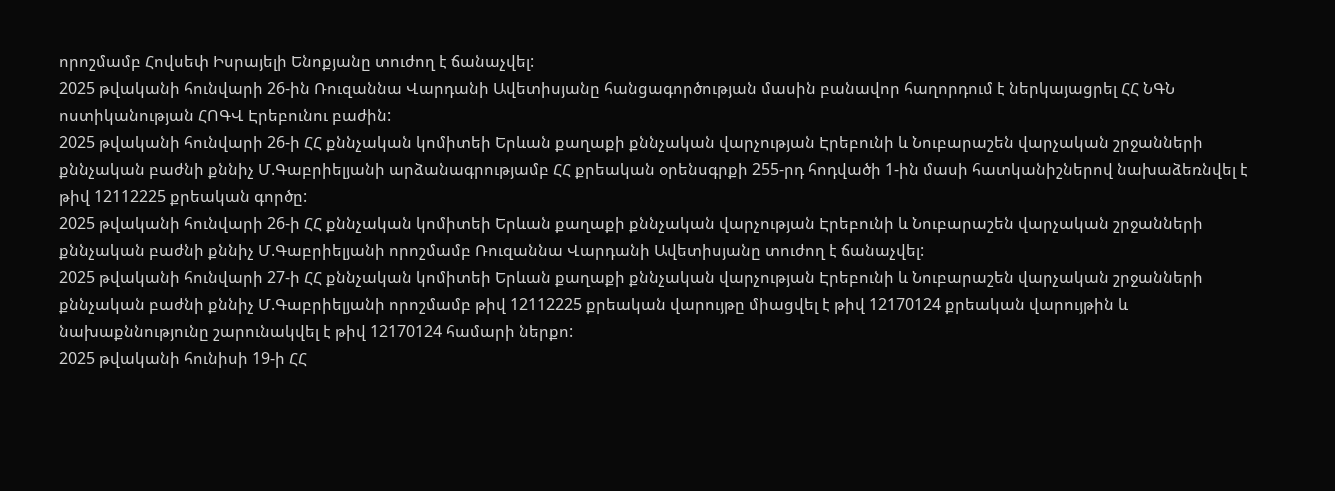որոշմամբ Հովսեփ Իսրայելի Ենոքյանը տուժող է ճանաչվել:
2025 թվականի հունվարի 26-ին Ռուզաննա Վարդանի Ավետիսյանը հանցագործության մասին բանավոր հաղորդում է ներկայացրել ՀՀ ՆԳՆ ոստիկանության ՀՈԳՎ Էրեբունու բաժին:
2025 թվականի հունվարի 26-ի ՀՀ քննչական կոմիտեի Երևան քաղաքի քննչական վարչության Էրեբունի և Նուբարաշեն վարչական շրջանների քննչական բաժնի քննիչ Մ.Գաբրիելյանի արձանագրությամբ ՀՀ քրեական օրենսգրքի 255-րդ հոդվածի 1-ին մասի հատկանիշներով նախաձեռնվել է թիվ 12112225 քրեական գործը:
2025 թվականի հունվարի 26-ի ՀՀ քննչական կոմիտեի Երևան քաղաքի քննչական վարչության Էրեբունի և Նուբարաշեն վարչական շրջանների քննչական բաժնի քննիչ Մ.Գաբրիելյանի որոշմամբ Ռուզաննա Վարդանի Ավետիսյանը տուժող է ճանաչվել:
2025 թվականի հունվարի 27-ի ՀՀ քննչական կոմիտեի Երևան քաղաքի քննչական վարչության Էրեբունի և Նուբարաշեն վարչական շրջանների քննչական բաժնի քննիչ Մ.Գաբրիելյանի որոշմամբ թիվ 12112225 քրեական վարույթը միացվել է թիվ 12170124 քրեական վարույթին և նախաքննությունը շարունակվել է թիվ 12170124 համարի ներքո:
2025 թվականի հունիսի 19-ի ՀՀ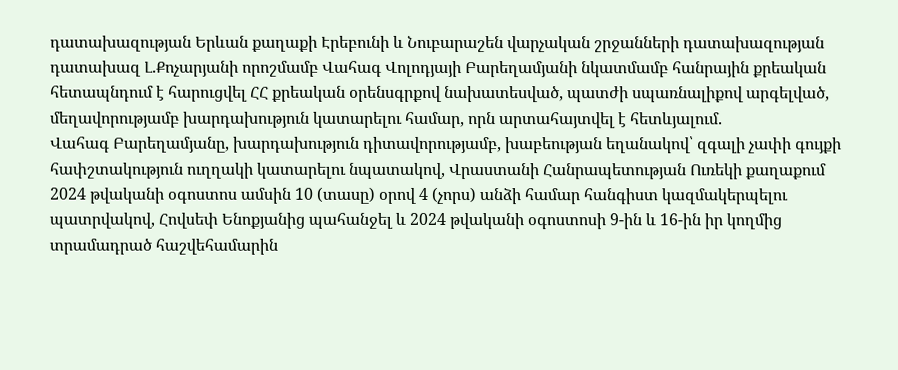դատախազության Երևան քաղաքի Էրեբունի և Նուբարաշեն վարչական շրջանների դատախազության դատախազ Լ.Քոչարյանի որոշմամբ Վահագ Վոլոդյայի Բարեղամյանի նկատմամբ հանրային քրեական հետապնդում է հարուցվել ՀՀ քրեական օրենսգրքով նախատեսված, պատժի սպառնալիքով արգելված, մեղավորությամբ խարդախություն կատարելու համար, որն արտահայտվել է հետևյալում.
Վահագ Բարեղամյանը, խարդախություն դիտավորությամբ, խաբեության եղանակով՝ զգալի չափի գույքի հափշտակություն ուղղակի կատարելու նպատակով, Վրաստանի Հանրապետության Ուռեկի քաղաքում 2024 թվականի օգոստոս ամսին 10 (տասը) օրով 4 (չորս) անձի համար հանգիստ կազմակերպելու պատրվակով, Հովսեփ Ենոքյանից պահանջել և 2024 թվականի օգոստոսի 9-ին և 16-ին իր կողմից տրամադրած հաշվեհամարին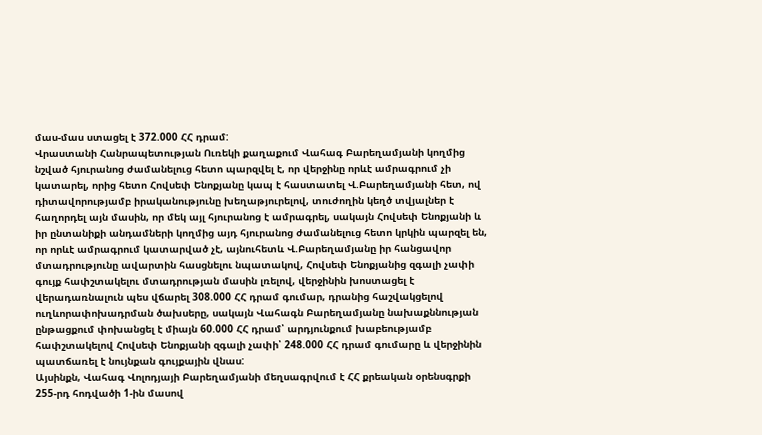մաս-մաս ստացել է 372.000 ՀՀ դրամ:
Վրաստանի Հանրապետության Ուռեկի քաղաքում Վահագ Բարեղամյանի կողմից նշված հյուրանոց ժամանելուց հետո պարզվել է, որ վերջինը որևէ ամրագրում չի կատարել, որից հետո Հովսեփ Ենոքյանը կապ է հաստատել Վ.Բարեղամյանի հետ, ով դիտավորությամբ իրականությունը խեղաթյուրելով, տուժողին կեղծ տվյալներ է հաղորդել այն մասին, որ մեկ այլ հյուրանոց է ամրագրել, սակայն Հովսեփ Ենոքյանի և իր ընտանիքի անդամների կողմից այդ հյուրանոց ժամանելուց հետո կրկին պարզել են, որ որևէ ամրագրում կատարված չէ, այնուհետև Վ.Բարեղամյանը իր հանցավոր մտադրությունը ավարտին հասցնելու նպատակով, Հովսեփ Ենոքյանից զգալի չափի գույք հափշտակելու մտադրության մասին լռելով, վերջինին խոստացել է վերադառնալուն պես վճարել 308.000 ՀՀ դրամ գումար, դրանից հաշվակցելով ուղևորափոխադրման ծախսերը, սակայն Վահագն Բարեղամյանը նախաքննության ընթացքում փոխանցել է միայն 60.000 ՀՀ դրամ՝ արդյունքում խաբեությամբ հափշտակելով Հովսեփ Ենոքյանի զգալի չափի՝ 248.000 ՀՀ դրամ գումարը և վերջինին պատճառել է նույնքան գույքային վնաս:
Այսինքն, Վահագ Վոլոդյայի Բարեղամյանի մեղսագրվում է ՀՀ քրեական օրենսգրքի 255-րդ հոդվածի 1-ին մասով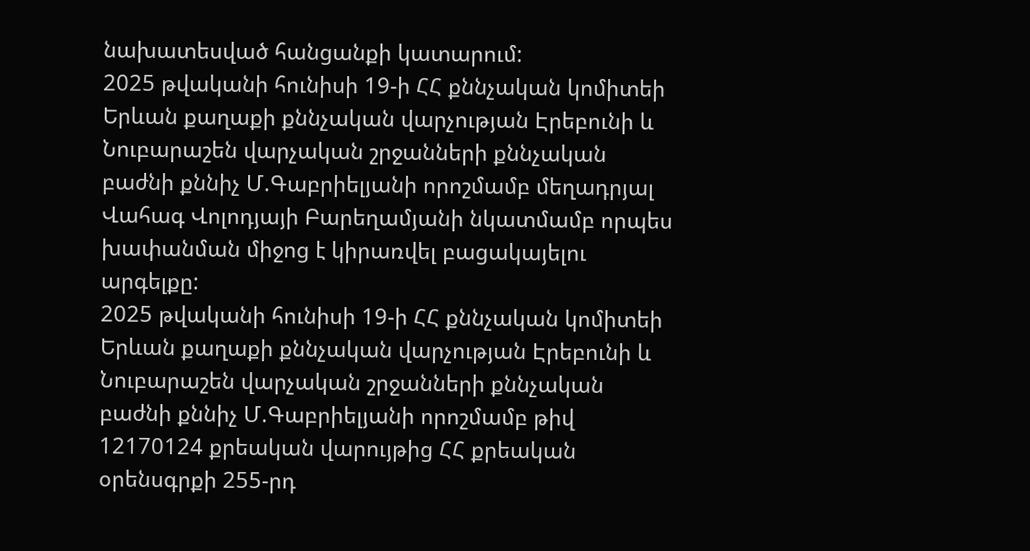նախատեսված հանցանքի կատարում:
2025 թվականի հունիսի 19-ի ՀՀ քննչական կոմիտեի Երևան քաղաքի քննչական վարչության Էրեբունի և Նուբարաշեն վարչական շրջանների քննչական բաժնի քննիչ Մ.Գաբրիելյանի որոշմամբ մեղադրյալ Վահագ Վոլոդյայի Բարեղամյանի նկատմամբ որպես խափանման միջոց է կիրառվել բացակայելու արգելքը:
2025 թվականի հունիսի 19-ի ՀՀ քննչական կոմիտեի Երևան քաղաքի քննչական վարչության Էրեբունի և Նուբարաշեն վարչական շրջանների քննչական բաժնի քննիչ Մ.Գաբրիելյանի որոշմամբ թիվ 12170124 քրեական վարույթից ՀՀ քրեական օրենսգրքի 255-րդ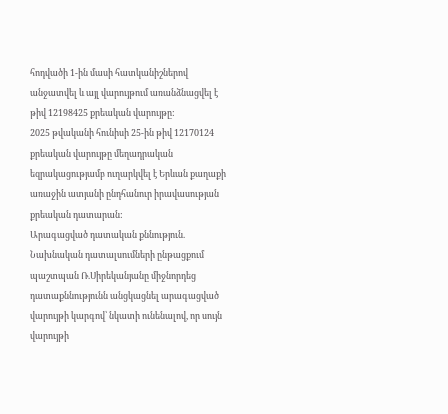հոդվածի 1-ին մասի հատկանիշներով անջատվել և այլ վարույթում առանձնացվել է թիվ 12198425 քրեական վարույթը:
2025 թվականի հունիսի 25-ին թիվ 12170124 քրեական վարույթը մեղադրական եզրակացությամբ ուղարկվել է Երևան քաղաքի առաջին ատյանի ընդհանուր իրավասության քրեական դատարան:
Արագացված դատական քննություն.
Նախնական դատալսումների ընթացքում պաշտպան Ռ.Սիրեկանյանը միջնորդեց դատաքննությունն անցկացնել արագացված վարույթի կարգով՝ նկատի ունենալով, որ սույն վարույթի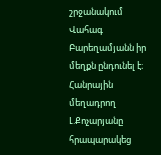շրջանակում Վահագ Բարեղամյանն իր մեղքն ընդունել է։
Հանրային մեղադրող Լ.Քոչարյանը հրապարակեց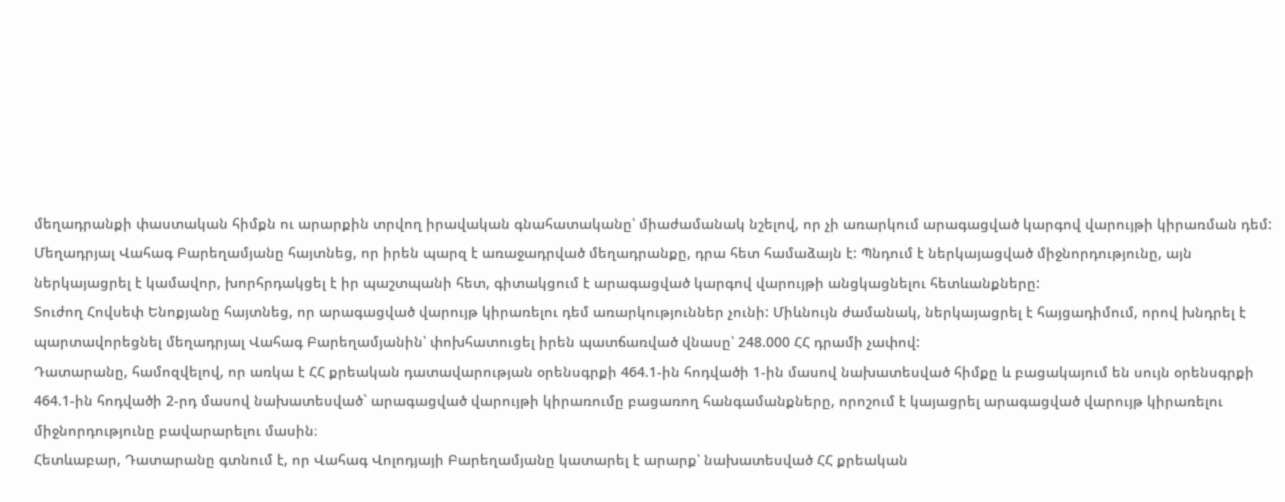մեղադրանքի փաստական հիմքն ու արարքին տրվող իրավական գնահատականը՝ միաժամանակ նշելով, որ չի առարկում արագացված կարգով վարույթի կիրառման դեմ:
Մեղադրյալ Վահագ Բարեղամյանը հայտնեց, որ իրեն պարզ է առաջադրված մեղադրանքը, դրա հետ համաձայն է: Պնդում է ներկայացված միջնորդությունը, այն ներկայացրել է կամավոր, խորհրդակցել է իր պաշտպանի հետ, գիտակցում է արագացված կարգով վարույթի անցկացնելու հետևանքները:
Տուժող Հովսեփ Ենոքյանը հայտնեց, որ արագացված վարույթ կիրառելու դեմ առարկություններ չունի: Միևնույն ժամանակ, ներկայացրել է հայցադիմում, որով խնդրել է պարտավորեցնել մեղադրյալ Վահագ Բարեղամյանին՝ փոխհատուցել իրեն պատճառված վնասը՝ 248.000 ՀՀ դրամի չափով:
Դատարանը, համոզվելով, որ առկա է ՀՀ քրեական դատավարության օրենսգրքի 464.1-ին հոդվածի 1-ին մասով նախատեսված հիմքը և բացակայում են սույն օրենսգրքի 464.1-ին հոդվածի 2-րդ մասով նախատեսված` արագացված վարույթի կիրառումը բացառող հանգամանքները, որոշում է կայացրել արագացված վարույթ կիրառելու միջնորդությունը բավարարելու մասին։
Հետևաբար, Դատարանը գտնում է, որ Վահագ Վոլոդյայի Բարեղամյանը կատարել է արարք՝ նախատեսված ՀՀ քրեական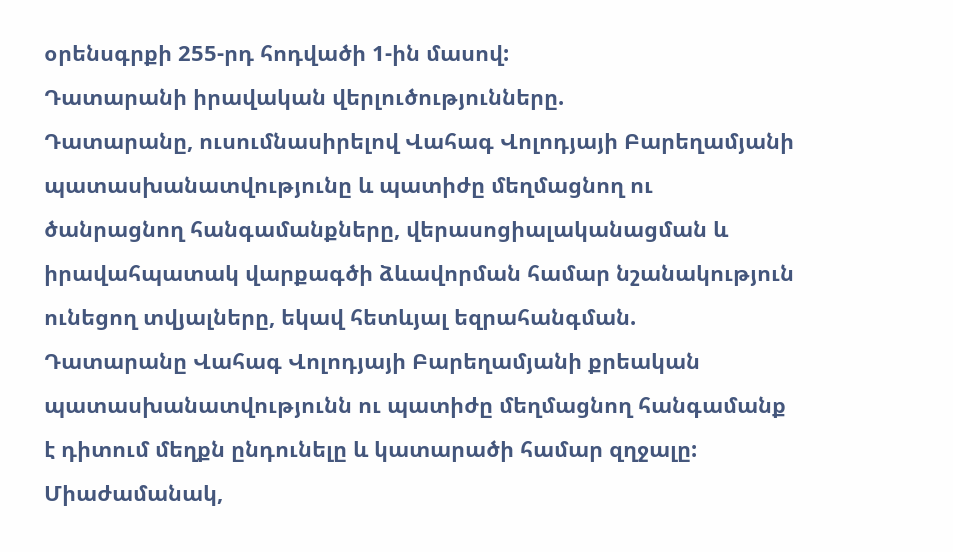օրենսգրքի 255-րդ հոդվածի 1-ին մասով:
Դատարանի իրավական վերլուծությունները.
Դատարանը, ուսումնասիրելով Վահագ Վոլոդյայի Բարեղամյանի պատասխանատվությունը և պատիժը մեղմացնող ու ծանրացնող հանգամանքները, վերասոցիալականացման և իրավահպատակ վարքագծի ձևավորման համար նշանակություն ունեցող տվյալները, եկավ հետևյալ եզրահանգման.
Դատարանը Վահագ Վոլոդյայի Բարեղամյանի քրեական պատասխանատվությունն ու պատիժը մեղմացնող հանգամանք է դիտում մեղքն ընդունելը և կատարածի համար զղջալը:
Միաժամանակ,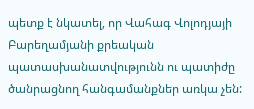պետք է նկատել, որ Վահագ Վոլոդյայի Բարեղամյանի քրեական պատասխանատվությունն ու պատիժը ծանրացնող հանգամանքներ առկա չեն: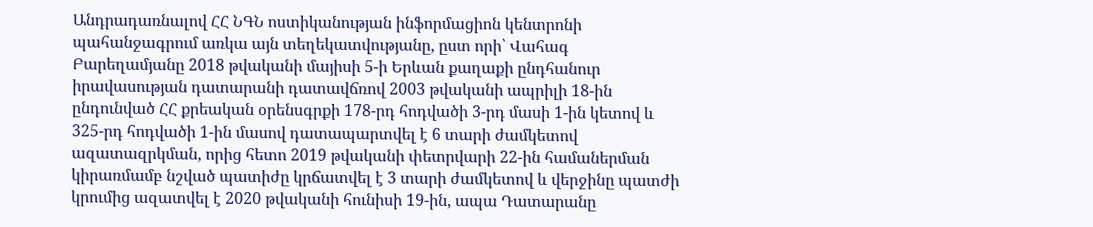Անդրադառնալով ՀՀ ՆԳՆ ոստիկանության ինֆորմացիոն կենտրոնի պահանջագրում առկա այն տեղեկատվությանը, ըստ որի՝ Վահագ Բարեղամյանը 2018 թվականի մայիսի 5-ի Երևան քաղաքի ընդհանուր իրավասության դատարանի դատավճռով 2003 թվականի ապրիլի 18-ին ընդունված ՀՀ քրեական օրենսգրքի 178-րդ հոդվածի 3-րդ մասի 1-ին կետով և 325-րդ հոդվածի 1-ին մասով դատապարտվել է 6 տարի ժամկետով ազատազրկման, որից հետո 2019 թվականի փետրվարի 22-ին համաներման կիրառմամբ նշված պատիժը կրճատվել է 3 տարի ժամկետով և վերջինը պատժի կրումից ազատվել է 2020 թվականի հունիսի 19-ին, ապա Դատարանը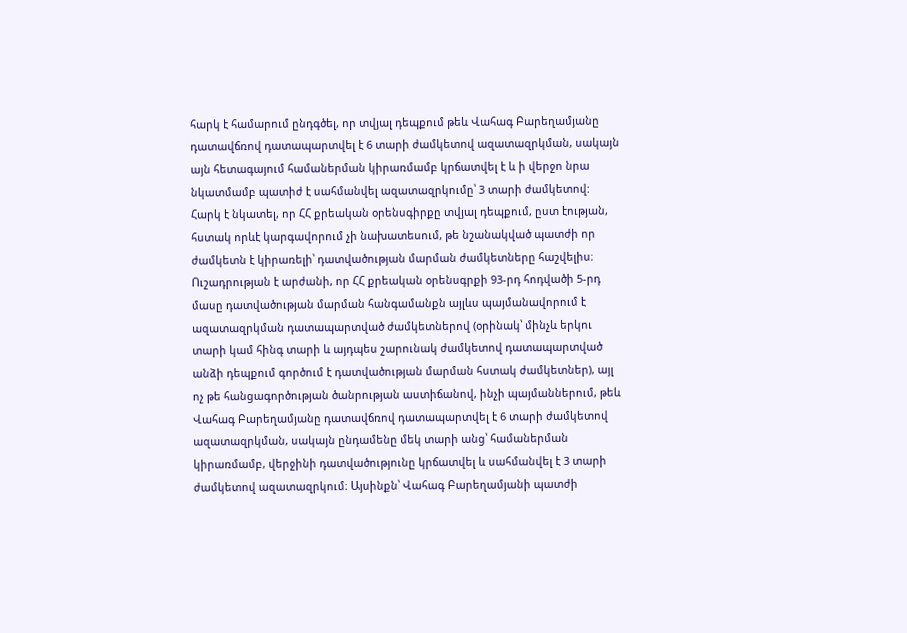հարկ է համարում ընդգծել, որ տվյալ դեպքում թեև Վահագ Բարեղամյանը դատավճռով դատապարտվել է 6 տարի ժամկետով ազատազրկման, սակայն այն հետագայում համաներման կիրառմամբ կրճատվել է և ի վերջո նրա նկատմամբ պատիժ է սահմանվել ազատազրկումը՝ 3 տարի ժամկետով:
Հարկ է նկատել, որ ՀՀ քրեական օրենսգիրքը տվյալ դեպքում, ըստ էության, հստակ որևէ կարգավորում չի նախատեսում, թե նշանակված պատժի որ ժամկետն է կիրառելի՝ դատվածության մարման ժամկետները հաշվելիս։
Ուշադրության է արժանի, որ ՀՀ քրեական օրենսգրքի 93-րդ հոդվածի 5-րդ մասը դատվածության մարման հանգամանքն այլևս պայմանավորում է ազատազրկման դատապարտված ժամկետներով (օրինակ՝ մինչև երկու տարի կամ հինգ տարի և այդպես շարունակ ժամկետով դատապարտված անձի դեպքում գործում է դատվածության մարման հստակ ժամկետներ), այլ ոչ թե հանցագործության ծանրության աստիճանով, ինչի պայմաններում, թեև Վահագ Բարեղամյանը դատավճռով դատապարտվել է 6 տարի ժամկետով ազատազրկման, սակայն ընդամենը մեկ տարի անց՝ համաներման կիրառմամբ, վերջինի դատվածությունը կրճատվել և սահմանվել է 3 տարի ժամկետով ազատազրկում։ Այսինքն՝ Վահագ Բարեղամյանի պատժի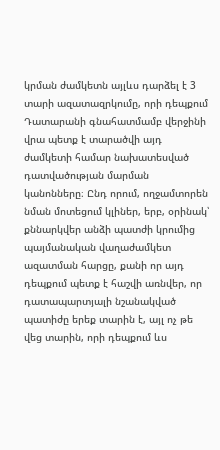կրման ժամկետն այլևս դարձել է 3 տարի ազատազրկումը, որի դեպքում Դատարանի գնահատմամբ վերջինի վրա պետք է տարածվի այդ ժամկետի համար նախատեսված դատվածության մարման կանոնները։ Ընդ որում, ողջամտորեն նման մոտեցում կլիներ, երբ, օրինակ՝ քննարկվեր անձի պատժի կրումից պայմանական վաղաժամկետ ազատման հարցը, քանի որ այդ դեպքում պետք է հաշվի առնվեր, որ դատապարտյալի նշանակված պատիժը երեք տարին է, այլ ոչ թե վեց տարին, որի դեպքում ևս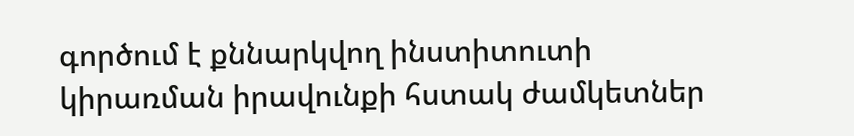գործում է քննարկվող ինստիտուտի կիրառման իրավունքի հստակ ժամկետներ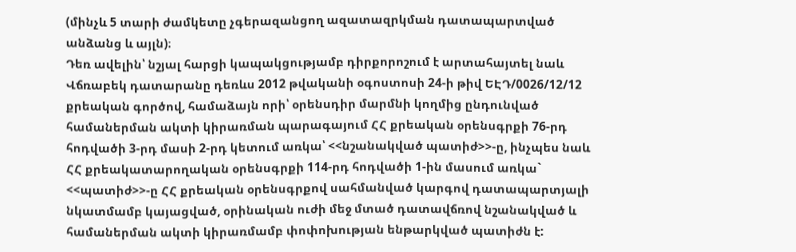(մինչև 5 տարի ժամկետը չգերազանցող ազատազրկման դատապարտված անձանց և այլն)։
Դեռ ավելին՝ նշյալ հարցի կապակցությամբ դիրքորոշում է արտահայտել նաև Վճռաբեկ դատարանը դեռևս 2012 թվականի օգոստոսի 24-ի թիվ ԵԷԴ/0026/12/12 քրեական գործով, համաձայն որի՝ օրենսդիր մարմնի կողմից ընդունված համաներման ակտի կիրառման պարագայում ՀՀ քրեական օրենսգրքի 76-րդ հոդվածի 3-րդ մասի 2-րդ կետում առկա՝ <<նշանակված պատիժ>>-ը, ինչպես նաև ՀՀ քրեակատարողական օրենսգրքի 114-րդ հոդվածի 1-ին մասում առկա` <<պատիժ>>-ը ՀՀ քրեական օրենսգրքով սահմանված կարգով դատապարտյալի նկատմամբ կայացված, օրինական ուժի մեջ մտած դատավճռով նշանակված և համաներման ակտի կիրառմամբ փոփոխության ենթարկված պատիժն է: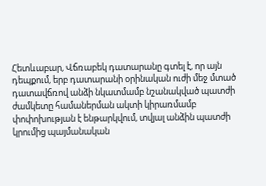Հետևաբար, Վճռաբեկ դատարանը գտել է, որ այն դեպքում, երբ դատարանի օրինական ուժի մեջ մտած դատավճռով անձի նկատմամբ նշանակված պատժի ժամկետը համաներման ակտի կիրառմամբ փոփոխության է ենթարկվում, տվյալ անձին պատժի կրումից պայմանական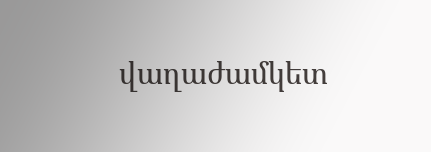վաղաժամկետ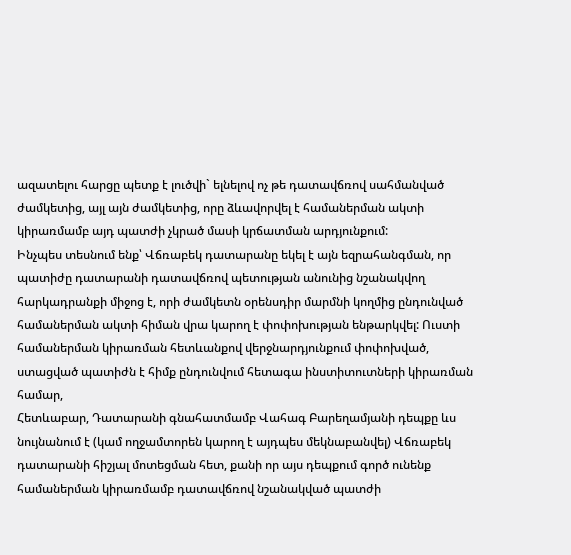ազատելու հարցը պետք է լուծվի` ելնելով ոչ թե դատավճռով սահմանված ժամկետից, այլ այն ժամկետից, որը ձևավորվել է համաներման ակտի կիրառմամբ այդ պատժի չկրած մասի կրճատման արդյունքում:
Ինչպես տեսնում ենք՝ Վճռաբեկ դատարանը եկել է այն եզրահանգման, որ պատիժը դատարանի դատավճռով պետության անունից նշանակվող հարկադրանքի միջոց է, որի ժամկետն օրենսդիր մարմնի կողմից ընդունված համաներման ակտի հիման վրա կարող է փոփոխության ենթարկվել: Ուստի համաներման կիրառման հետևանքով վերջնարդյունքում փոփոխված, ստացված պատիժն է հիմք ընդունվում հետագա ինստիտուտների կիրառման համար,
Հետևաբար, Դատարանի գնահատմամբ Վահագ Բարեղամյանի դեպքը ևս նույնանում է (կամ ողջամտորեն կարող է այդպես մեկնաբանվել) Վճռաբեկ դատարանի հիշյալ մոտեցման հետ, քանի որ այս դեպքում գործ ունենք համաներման կիրառմամբ դատավճռով նշանակված պատժի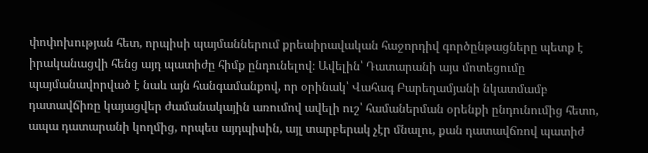փոփոխության հետ, որպիսի պայմաններում քրեաիրավական հաջորդիվ գործընթացները պետք է իրականացվի հենց այդ պատիժը հիմք ընդունելով։ Ավելին՝ Դատարանի այս մոտեցումը պայմանավորված է նաև այն հանգամանքով, որ օրինակ՝ Վահագ Բարեղամյանի նկատմամբ դատավճիռը կայացվեր ժամանակային առումով ավելի ուշ՝ համաներման օրենքի ընդունումից հետո, ապա դատարանի կողմից, որպես այդպիսին, այլ տարբերակ չէր մնալու, քան դատավճռով պատիժ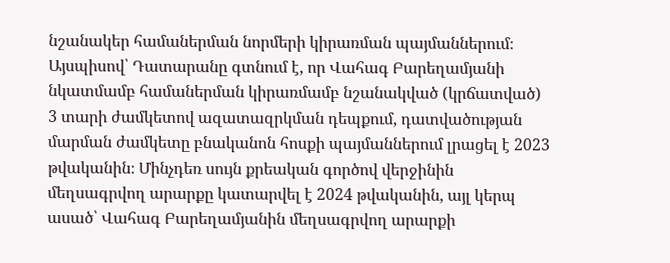նշանակեր համաներման նորմերի կիրառման պայմաններում։
Այսպիսով՝ Դատարանը գտնում է, որ Վահագ Բարեղամյանի նկատմամբ համաներման կիրառմամբ նշանակված (կրճատված) 3 տարի ժամկետով ազատազրկման դեպքում, դատվածության մարման ժամկետը բնականոն հոսքի պայմաններում լրացել է 2023 թվականին։ Մինչդեռ սույն քրեական գործով վերջինին մեղսագրվող արարքը կատարվել է 2024 թվականին, այլ կերպ ասած՝ Վահագ Բարեղամյանին մեղսագրվող արարքի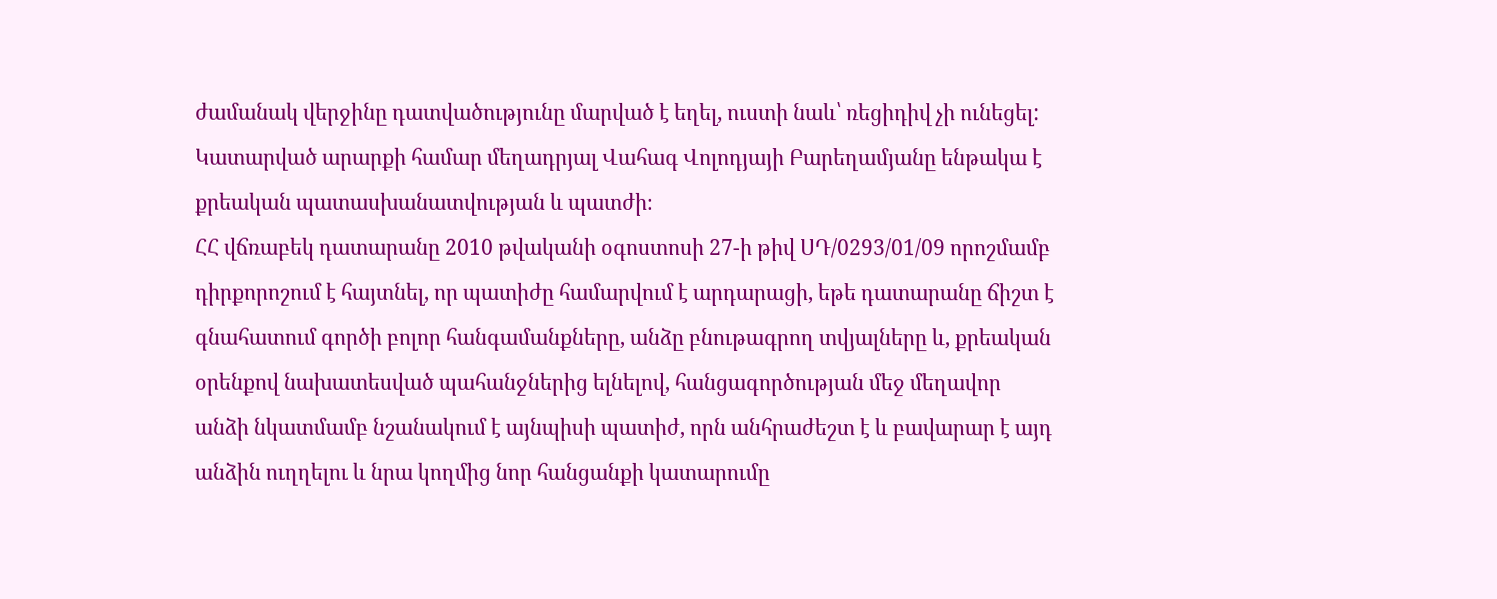ժամանակ վերջինը դատվածությունը մարված է եղել, ուստի նաև՝ ռեցիդիվ չի ունեցել:
Կատարված արարքի համար մեղադրյալ Վահագ Վոլոդյայի Բարեղամյանը ենթակա է քրեական պատասխանատվության և պատժի։
ՀՀ վճռաբեկ դատարանը 2010 թվականի օգոստոսի 27-ի թիվ ՍԴ/0293/01/09 որոշմամբ դիրքորոշում է հայտնել, որ պատիժը համարվում է արդարացի, եթե դատարանը ճիշտ է գնահատում գործի բոլոր հանգամանքները, անձը բնութագրող տվյալները և, քրեական օրենքով նախատեսված պահանջներից ելնելով, հանցագործության մեջ մեղավոր անձի նկատմամբ նշանակում է այնպիսի պատիժ, որն անհրաժեշտ է և բավարար է այդ անձին ուղղելու և նրա կողմից նոր հանցանքի կատարումը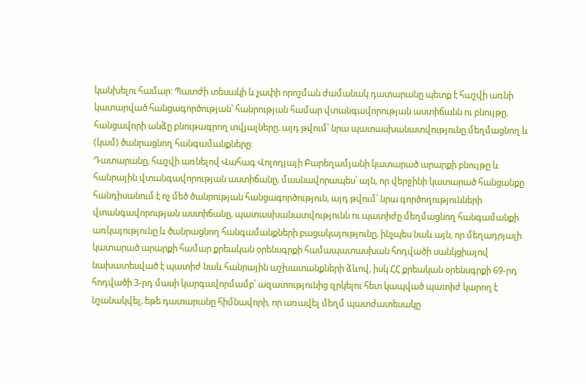կանխելու համար: Պատժի տեսակի և չափի որոշման ժամանակ դատարանը պետք է հաշվի առնի կատարված հանցագործության՝ հանրության համար վտանգավորության աստիճանն ու բնույթը, հանցավորի անձը բնութագրող տվյալները, այդ թվում՝ նրա պատասխանատվությունը մեղմացնող և (կամ) ծանրացնող հանգամանքները:
Դատարանը, հաշվի առնելով Վահագ Վոլոդյայի Բարեղամյանի կատարած արարքի բնույթը և հանրային վտանգավորության աստիճանը, մասնավորապես՝ այն, որ վերջինի կատարած հանցանքը հանդիսանում է ոչ մեծ ծանրության հանցագործություն, այդ թվում՝ նրա գործողությունների վտանգավորության աստիճանը, պատասխանատվությունն ու պատիժը մեղմացնող հանգամանքի առկայությունը և ծանրացնող հանգամանքների բացակայությունը, ինչպես նաև այն, որ մեղադրյալի կատարած արարքի համար քրեական օրենսգրքի համապատասխան հոդվածի սանկցիայով նախատեսված է պատիժ նաև հանրային աշխատանքների ձևով, իսկ ՀՀ քրեական օրենսգրքի 69-րդ հոդվածի 3-րդ մասի կարգավորմամբ՝ ազատությունից զրկելու հետ կապված պատիժ կարող է նշանակվել, եթե դատարանը հիմնավորի, որ առավել մեղմ պատժատեսակը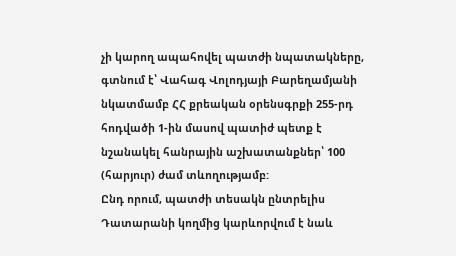չի կարող ապահովել պատժի նպատակները, գտնում է՝ Վահագ Վոլոդյայի Բարեղամյանի նկատմամբ ՀՀ քրեական օրենսգրքի 255-րդ հոդվածի 1-ին մասով պատիժ պետք է նշանակել հանրային աշխատանքներ՝ 100 (հարյուր) ժամ տևողությամբ:
Ընդ որում, պատժի տեսակն ընտրելիս Դատարանի կողմից կարևորվում է նաև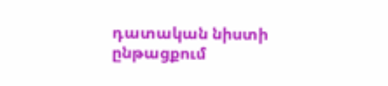դատական նիստի ընթացքում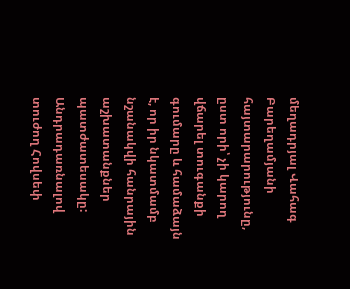մեղադրյալ Վահագ Բարեղամյանի հայտարարությունը, ըստ որի՝ չի կարող վճարել տուգանքի գումարը և համաձայն է, որ իր նկատմամբ նշանակվի հանրային աշխատանքներ պատժատեսակը:
Անդրադառնալով տուժող Հովսեփ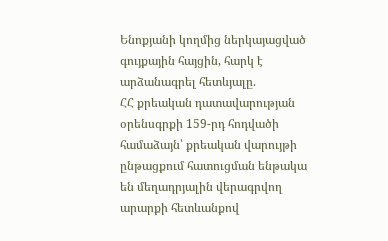Ենոքյանի կողմից ներկայացված գույքային հայցին, հարկ է արձանագրել հետևյալը.
ՀՀ քրեական դատավարության օրենսգրքի 159-րդ հոդվածի համաձայն՝ քրեական վարույթի ընթացքում հատուցման ենթակա են մեղադրյալին վերագրվող արարքի հետևանքով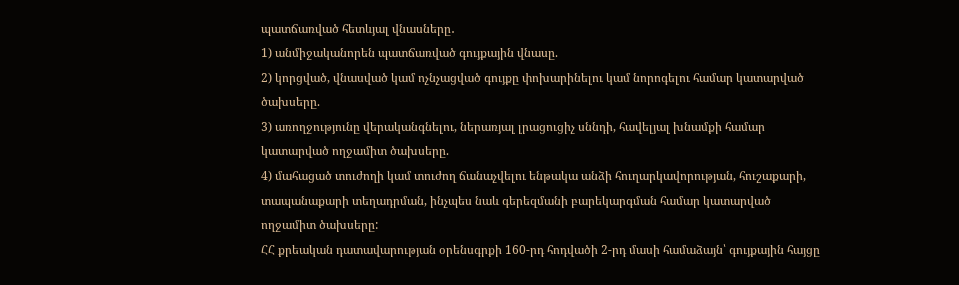պատճառված հետևյալ վնասները․
1) անմիջականորեն պատճառված գույքային վնասը.
2) կորցված, վնասված կամ ոչնչացված գույքը փոխարինելու կամ նորոգելու համար կատարված ծախսերը.
3) առողջությունը վերականգնելու, ներառյալ լրացուցիչ սննդի, հավելյալ խնամքի համար կատարված ողջամիտ ծախսերը.
4) մահացած տուժողի կամ տուժող ճանաչվելու ենթակա անձի հուղարկավորության, հուշաքարի, տապանաքարի տեղադրման, ինչպես նաև գերեզմանի բարեկարգման համար կատարված ողջամիտ ծախսերը:
ՀՀ քրեական դատավարության օրենսգրքի 160-րդ հոդվածի 2-րդ մասի համաձայն՝ գույքային հայցը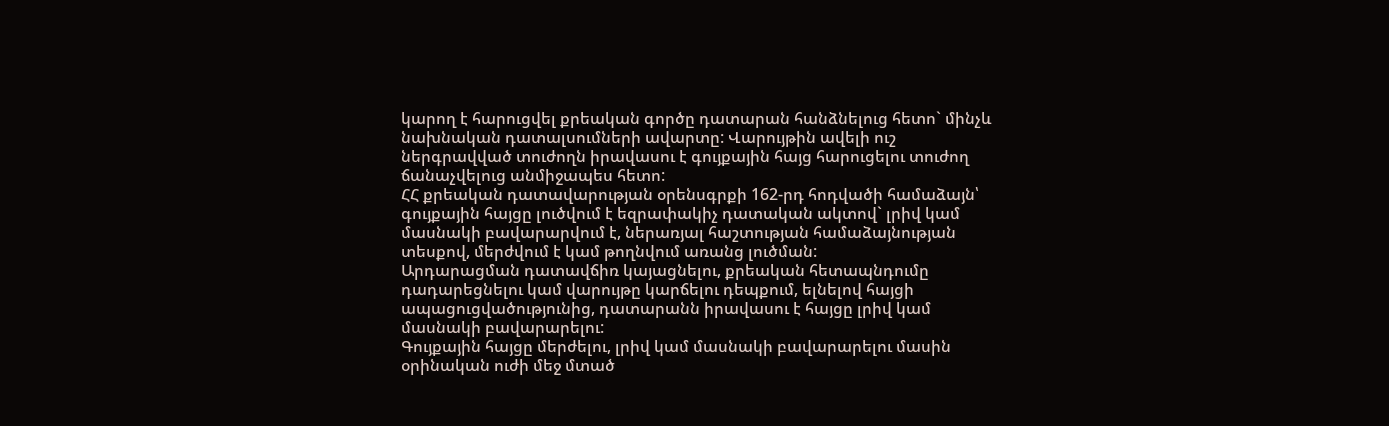կարող է հարուցվել քրեական գործը դատարան հանձնելուց հետո` մինչև նախնական դատալսումների ավարտը: Վարույթին ավելի ուշ ներգրավված տուժողն իրավասու է գույքային հայց հարուցելու տուժող ճանաչվելուց անմիջապես հետո:
ՀՀ քրեական դատավարության օրենսգրքի 162-րդ հոդվածի համաձայն՝ գույքային հայցը լուծվում է եզրափակիչ դատական ակտով` լրիվ կամ մասնակի բավարարվում է, ներառյալ հաշտության համաձայնության տեսքով, մերժվում է կամ թողնվում առանց լուծման:
Արդարացման դատավճիռ կայացնելու, քրեական հետապնդումը դադարեցնելու կամ վարույթը կարճելու դեպքում, ելնելով հայցի ապացուցվածությունից, դատարանն իրավասու է հայցը լրիվ կամ մասնակի բավարարելու:
Գույքային հայցը մերժելու, լրիվ կամ մասնակի բավարարելու մասին օրինական ուժի մեջ մտած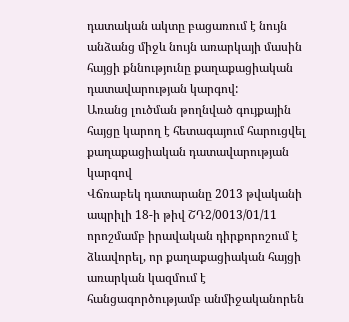դատական ակտը բացառում է նույն անձանց միջև նույն առարկայի մասին հայցի քննությունը քաղաքացիական դատավարության կարգով:
Առանց լուծման թողնված գույքային հայցը կարող է հետագայում հարուցվել քաղաքացիական դատավարության կարգով
Վճռաբեկ դատարանը 2013 թվականի ապրիլի 18-ի թիվ ՇԴ2/0013/01/11 որոշմամբ իրավական դիրքորոշում է ձևավորել, որ քաղաքացիական հայցի առարկան կազմում է հանցագործությամբ անմիջականորեն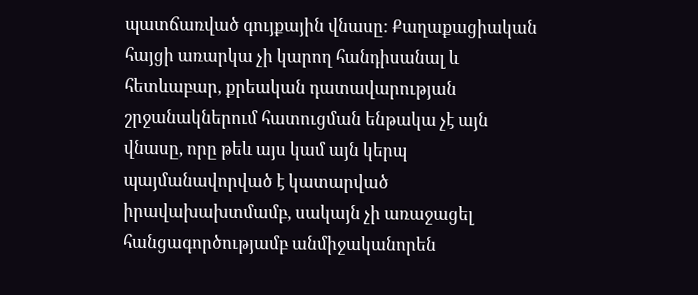պատճառված գույքային վնասը: Քաղաքացիական հայցի առարկա չի կարող հանդիսանալ և հետևաբար, քրեական դատավարության շրջանակներում հատուցման ենթակա չէ այն վնասը, որը թեև այս կամ այն կերպ պայմանավորված է կատարված իրավախախտմամբ, սակայն չի առաջացել հանցագործությամբ անմիջականորեն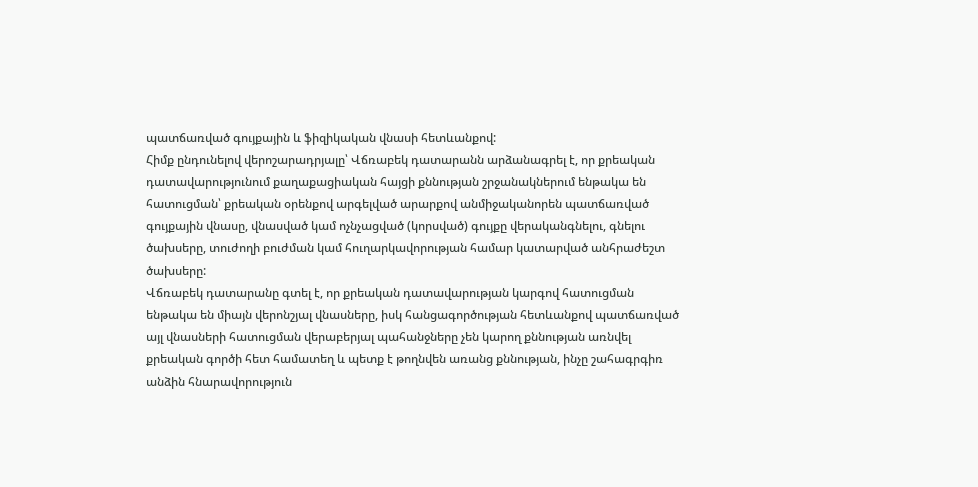պատճառված գույքային և ֆիզիկական վնասի հետևանքով:
Հիմք ընդունելով վերոշարադրյալը՝ Վճռաբեկ դատարանն արձանագրել է, որ քրեական դատավարությունում քաղաքացիական հայցի քննության շրջանակներում ենթակա են հատուցման՝ քրեական օրենքով արգելված արարքով անմիջականորեն պատճառված գույքային վնասը, վնասված կամ ոչնչացված (կորսված) գույքը վերականգնելու, գնելու ծախսերը, տուժողի բուժման կամ հուղարկավորության համար կատարված անհրաժեշտ ծախսերը:
Վճռաբեկ դատարանը գտել է, որ քրեական դատավարության կարգով հատուցման ենթակա են միայն վերոնշյալ վնասները, իսկ հանցագործության հետևանքով պատճառված այլ վնասների հատուցման վերաբերյալ պահանջները չեն կարող քննության առնվել քրեական գործի հետ համատեղ և պետք է թողնվեն առանց քննության, ինչը շահագրգիռ անձին հնարավորություն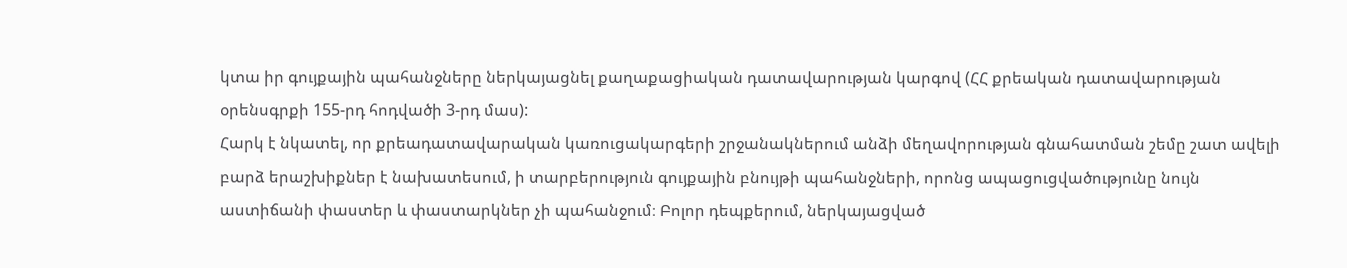կտա իր գույքային պահանջները ներկայացնել քաղաքացիական դատավարության կարգով (ՀՀ քրեական դատավարության օրենսգրքի 155-րդ հոդվածի 3-րդ մաս):
Հարկ է նկատել, որ քրեադատավարական կառուցակարգերի շրջանակներում անձի մեղավորության գնահատման շեմը շատ ավելի բարձ երաշխիքներ է նախատեսում, ի տարբերություն գույքային բնույթի պահանջների, որոնց ապացուցվածությունը նույն աստիճանի փաստեր և փաստարկներ չի պահանջում։ Բոլոր դեպքերում, ներկայացված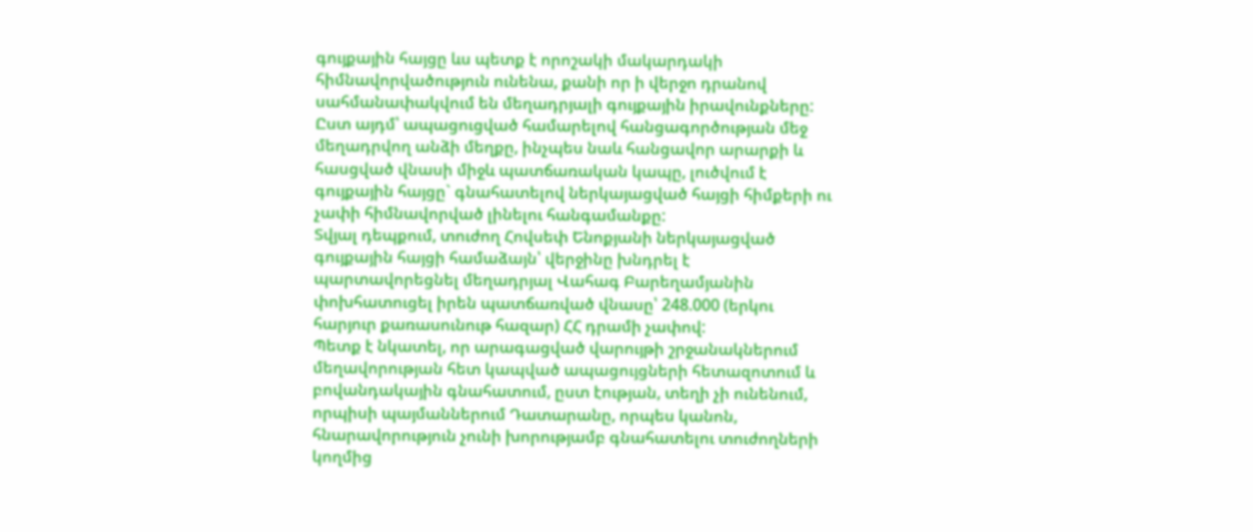գույքային հայցը ևս պետք է որոշակի մակարդակի հիմնավորվածություն ունենա, քանի որ ի վերջո դրանով սահմանափակվում են մեղադրյալի գույքային իրավունքները: Ըստ այդմ՝ ապացուցված համարելով հանցագործության մեջ մեղադրվող անձի մեղքը, ինչպես նաև հանցավոր արարքի և հասցված վնասի միջև պատճառական կապը, լուծվում է գույքային հայցը` գնահատելով ներկայացված հայցի հիմքերի ու չափի հիմնավորված լինելու հանգամանքը:
Տվյալ դեպքում, տուժող Հովսեփ Ենոքյանի ներկայացված գույքային հայցի համաձայն՝ վերջինը խնդրել է պարտավորեցնել մեղադրյալ Վահագ Բարեղամյանին փոխհատուցել իրեն պատճառված վնասը՝ 248.000 (երկու հարյուր քառասունութ հազար) ՀՀ դրամի չափով:
Պետք է նկատել, որ արագացված վարույթի շրջանակներում մեղավորության հետ կապված ապացույցների հետազոտում և բովանդակային գնահատում, ըստ էության, տեղի չի ունենում, որպիսի պայմաններում Դատարանը, որպես կանոն, հնարավորություն չունի խորությամբ գնահատելու տուժողների կողմից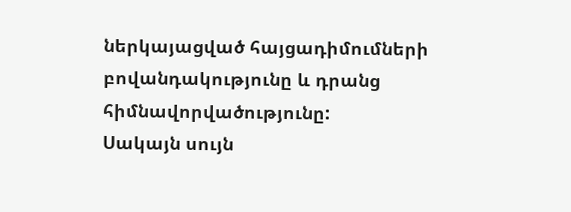ներկայացված հայցադիմումների բովանդակությունը և դրանց հիմնավորվածությունը:
Սակայն սույն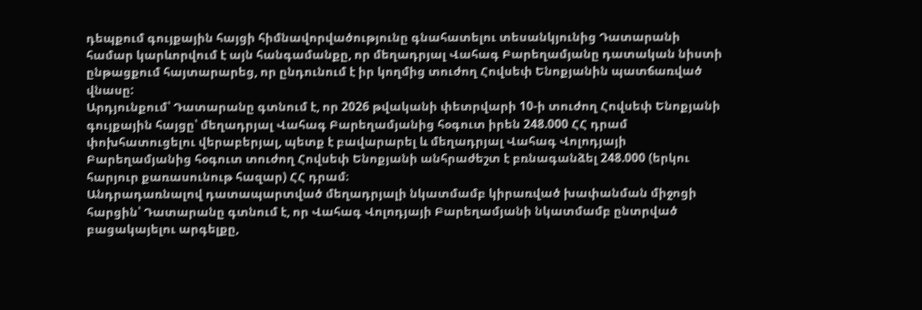դեպքում գույքային հայցի հիմնավորվածությունը գնահատելու տեսանկյունից Դատարանի համար կարևորվում է այն հանգամանքը, որ մեղադրյալ Վահագ Բարեղամյանը դատական նիստի ընթացքում հայտարարեց, որ ընդունում է իր կողմից տուժող Հովսեփ Ենոքյանին պատճառված վնասը:
Արդյունքում՝ Դատարանը գտնում է, որ 2026 թվականի փետրվարի 10-ի տուժող Հովսեփ Ենոքյանի գույքային հայցը՝ մեղադրյալ Վահագ Բարեղամյանից հօգուտ իրեն 248.000 ՀՀ դրամ փոխհատուցելու վերաբերյալ, պետք է բավարարել և մեղադրյալ Վահագ Վոլոդյայի Բարեղամյանից հօգուտ տուժող Հովսեփ Ենոքյանի անհրաժեշտ է բռնագանձել 248.000 (երկու հարյուր քառասունութ հազար) ՀՀ դրամ։
Անդրադառնալով դատապարտված մեղադրյալի նկատմամբ կիրառված խափանման միջոցի հարցին՝ Դատարանը գտնում է, որ Վահագ Վոլոդյայի Բարեղամյանի նկատմամբ ընտրված բացակայելու արգելքը,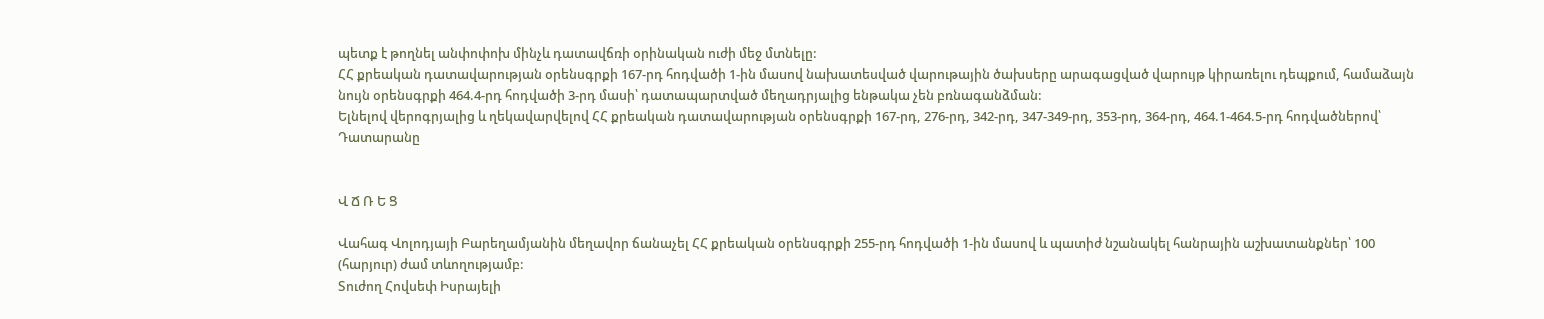պետք է թողնել անփոփոխ մինչև դատավճռի օրինական ուժի մեջ մտնելը:
ՀՀ քրեական դատավարության օրենսգրքի 167-րդ հոդվածի 1-ին մաuով նախատեսված վարութային ծախսերը արագացված վարույթ կիրառելու դեպքում, համաձայն նույն օրենսգրքի 464.4-րդ հոդվածի 3-րդ մասի՝ դատապարտված մեղադրյալից ենթակա չեն բռնագանձման:
Ելնելով վերոգրյալից և ղեկավարվելով ՀՀ քրեական դատավարության օրենսգրքի 167-րդ, 276-րդ, 342-րդ, 347-349-րդ, 353-րդ, 364-րդ, 464.1-464.5-րդ հոդվածներով՝ Դատարանը


Վ Ճ Ռ Ե Ց

Վահագ Վոլոդյայի Բարեղամյանին մեղավոր ճանաչել ՀՀ քրեական օրենսգրքի 255-րդ հոդվածի 1-ին մասով և պատիժ նշանակել հանրային աշխատանքներ՝ 100 (հարյուր) ժամ տևողությամբ:
Տուժող Հովսեփ Իսրայելի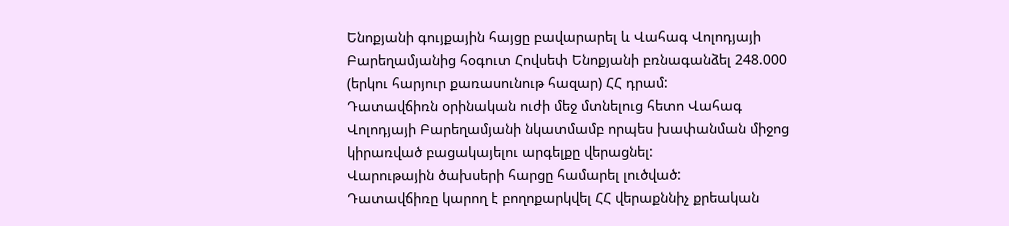Ենոքյանի գույքային հայցը բավարարել և Վահագ Վոլոդյայի Բարեղամյանից հօգուտ Հովսեփ Ենոքյանի բռնագանձել 248.000 (երկու հարյուր քառասունութ հազար) ՀՀ դրամ:
Դատավճիռն օրինական ուժի մեջ մտնելուց հետո Վահագ Վոլոդյայի Բարեղամյանի նկատմամբ որպես խափանման միջոց կիրառված բացակայելու արգելքը վերացնել:
Վարութային ծախսերի հարցը համարել լուծված:
Դատավճիռը կարող է բողոքարկվել ՀՀ վերաքննիչ քրեական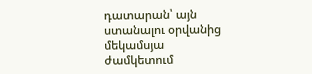դատարան՝ այն ստանալու օրվանից մեկամսյա ժամկետում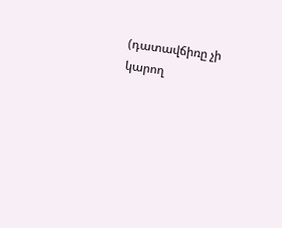(դատավճիռը չի կարող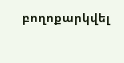բողոքարկվել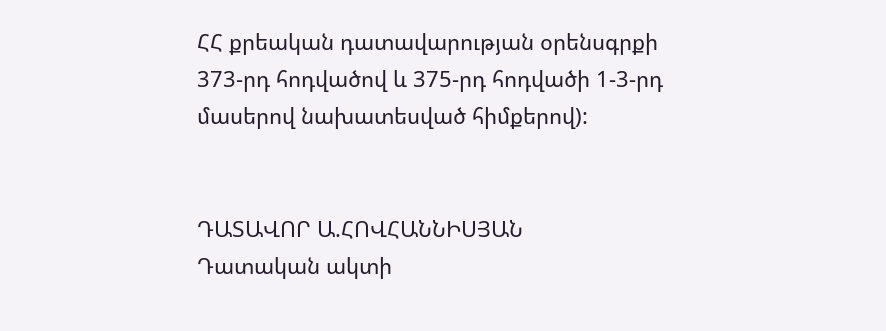ՀՀ քրեական դատավարության օրենսգրքի 373-րդ հոդվածով և 375-րդ հոդվածի 1-3-րդ մասերով նախատեսված հիմքերով):


ԴԱՏԱՎՈՐ Ա.ՀՈՎՀԱՆՆԻՍՅԱՆ
Դատական ակտի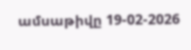ամսաթիվը 19-02-2026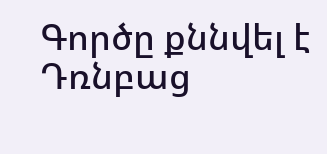Գործը քննվել է Դռնբաց